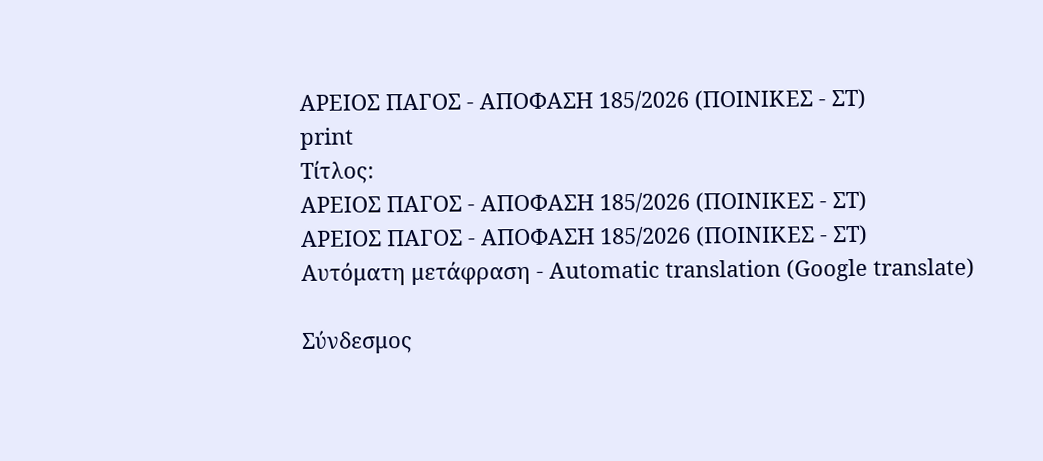ΑΡΕΙΟΣ ΠΑΓΟΣ - ΑΠΟΦΑΣΗ 185/2026 (ΠΟΙΝΙΚΕΣ - ΣΤ)
print
Τίτλος:
ΑΡΕΙΟΣ ΠΑΓΟΣ - ΑΠΟΦΑΣΗ 185/2026 (ΠΟΙΝΙΚΕΣ - ΣΤ)
ΑΡΕΙΟΣ ΠΑΓΟΣ - ΑΠΟΦΑΣΗ 185/2026 (ΠΟΙΝΙΚΕΣ - ΣΤ)
Αυτόματη μετάφραση - Automatic translation (Google translate)

Σύνδεσμος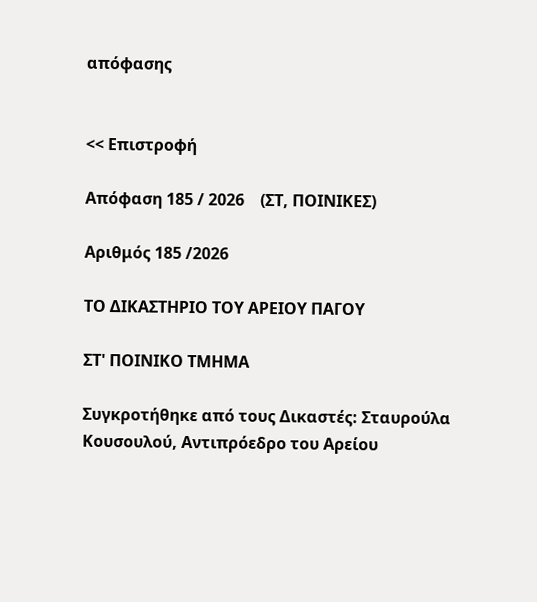απόφασης


<< Επιστροφή

Απόφαση 185 / 2026    (ΣΤ, ΠΟΙΝΙΚΕΣ)

Αριθμός 185 /2026

ΤΟ ΔΙΚΑΣΤΗΡΙΟ ΤΟΥ ΑΡΕΙΟΥ ΠΑΓΟΥ

ΣΤ' ΠΟΙΝΙΚΟ ΤΜΗΜΑ

Συγκροτήθηκε από τους Δικαστές: Σταυρούλα Κουσουλού, Αντιπρόεδρο του Αρείου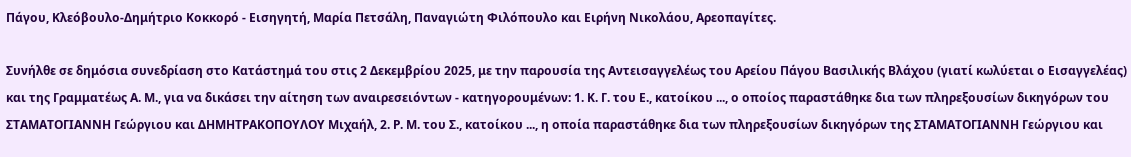Πάγου, Κλεόβουλο-Δημήτριο Κοκκορό - Εισηγητή, Μαρία Πετσάλη, Παναγιώτη Φιλόπουλο και Ειρήνη Νικολάου, Αρεοπαγίτες.

Συνήλθε σε δημόσια συνεδρίαση στο Κατάστημά του στις 2 Δεκεμβρίου 2025, με την παρουσία της Αντεισαγγελέως του Αρείου Πάγου Βασιλικής Βλάχου (γιατί κωλύεται ο Εισαγγελέας) και της Γραμματέως Α. Μ., για να δικάσει την αίτηση των αναιρεσειόντων - κατηγορουμένων: 1. Κ. Γ. του Ε., κατοίκου ..., ο οποίος παραστάθηκε δια των πληρεξουσίων δικηγόρων του ΣΤΑΜΑΤΟΓΙΑΝΝΗ Γεώργιου και ΔΗΜΗΤΡΑΚΟΠΟΥΛΟΥ Μιχαήλ, 2. Ρ. Μ. του Σ., κατοίκου ..., η οποία παραστάθηκε δια των πληρεξουσίων δικηγόρων της ΣΤΑΜΑΤΟΓΙΑΝΝΗ Γεώργιου και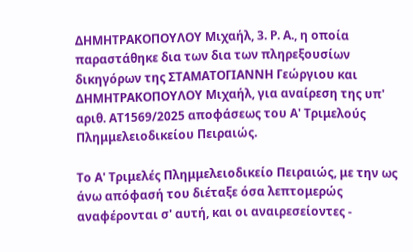ΔΗΜΗΤΡΑΚΟΠΟΥΛΟΥ Μιχαήλ, 3. Ρ. Α., η οποία παραστάθηκε δια των δια των πληρεξουσίων δικηγόρων της ΣΤΑΜΑΤΟΓΙΑΝΝΗ Γεώργιου και ΔΗΜΗΤΡΑΚΟΠΟΥΛΟΥ Μιχαήλ, για αναίρεση της υπ' αριθ. ΑΤ1569/2025 αποφάσεως του Α' Τριμελούς Πλημμελειοδικείου Πειραιώς.

Το Α' Τριμελές Πλημμελειοδικείο Πειραιώς, με την ως άνω απόφασή του διέταξε όσα λεπτομερώς αναφέρονται σ' αυτή, και oι αναιρεσείοντες -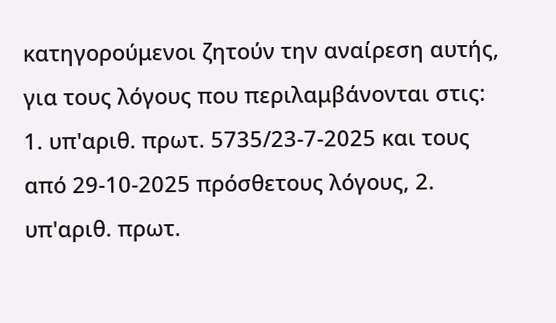κατηγορούμενοι ζητούν την αναίρεση αυτής, για τους λόγους που περιλαμβάνονται στις: 1. υπ'αριθ. πρωτ. 5735/23-7-2025 και τους από 29-10-2025 πρόσθετους λόγους, 2. υπ'αριθ. πρωτ.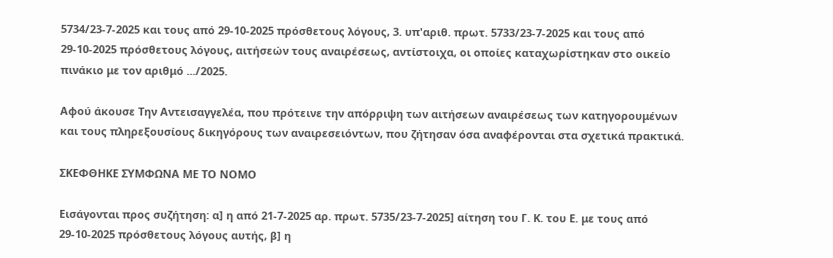5734/23-7-2025 και τους από 29-10-2025 πρόσθετους λόγους, 3. υπ'αριθ. πρωτ. 5733/23-7-2025 και τους από 29-10-2025 πρόσθετους λόγους, αιτήσεών τους αναιρέσεως, αντίστοιχα, οι οποίες καταχωρίστηκαν στο οικείο πινάκιο με τον αριθμό .../2025.

Αφού άκουσε Την Αντεισαγγελέα, που πρότεινε την απόρριψη των αιτήσεων αναιρέσεως των κατηγορουμένων και τους πληρεξουσίους δικηγόρους των αναιρεσειόντων, που ζήτησαν όσα αναφέρονται στα σχετικά πρακτικά.

ΣΚΕΦΘΗΚΕ ΣΥΜΦΩΝΑ ΜΕ ΤΟ ΝΟΜΟ

Εισάγονται προς συζήτηση: α] η από 21-7-2025 αρ. πρωτ. 5735/23-7-2025] αίτηση του Γ. Κ. του Ε. με τους από 29-10-2025 πρόσθετους λόγους αυτής, β] η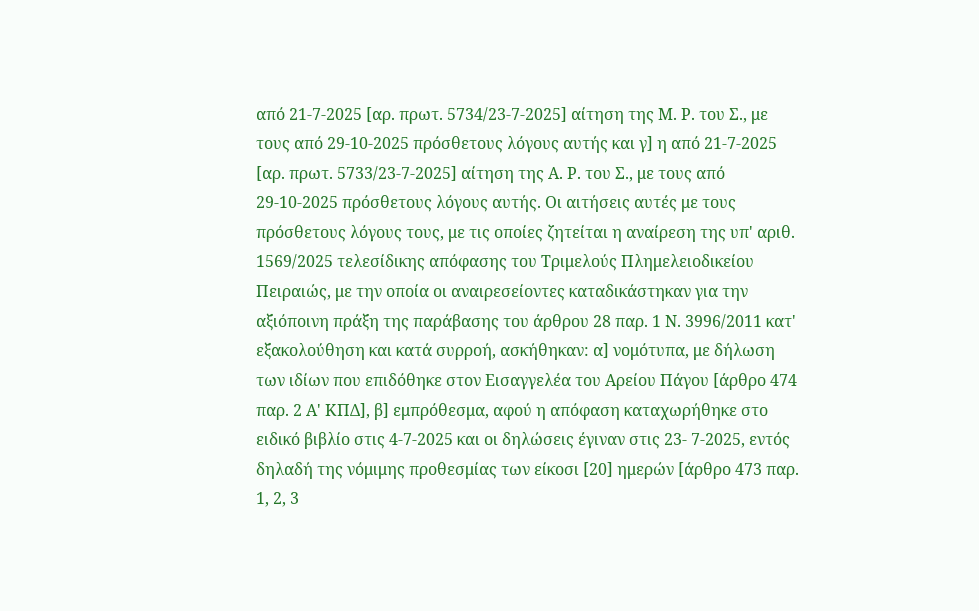από 21-7-2025 [αρ. πρωτ. 5734/23-7-2025] αίτηση της Μ. Ρ. του Σ., με τους από 29-10-2025 πρόσθετους λόγους αυτής και γ] η από 21-7-2025 [αρ. πρωτ. 5733/23-7-2025] αίτηση της Α. Ρ. του Σ., με τους από 29-10-2025 πρόσθετους λόγους αυτής. Οι αιτήσεις αυτές με τους πρόσθετους λόγους τους, με τις οποίες ζητείται η αναίρεση της υπ' αριθ. 1569/2025 τελεσίδικης απόφασης του Τριμελούς Πλημελειοδικείου Πειραιώς, με την οποία οι αναιρεσείοντες καταδικάστηκαν για την αξιόποινη πράξη της παράβασης του άρθρου 28 παρ. 1 Ν. 3996/2011 κατ' εξακολούθηση και κατά συρροή, ασκήθηκαν: α] νομότυπα, με δήλωση των ιδίων που επιδόθηκε στον Εισαγγελέα του Αρείου Πάγου [άρθρο 474 παρ. 2 Α' ΚΠΔ], β] εμπρόθεσμα, αφού η απόφαση καταχωρήθηκε στο ειδικό βιβλίο στις 4-7-2025 και οι δηλώσεις έγιναν στις 23- 7-2025, εντός δηλαδή της νόμιμης προθεσμίας των είκοσι [20] ημερών [άρθρο 473 παρ. 1, 2, 3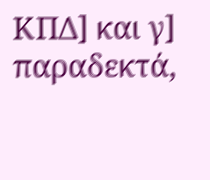ΚΠΔ] και γ] παραδεκτά,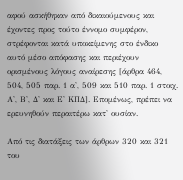αφού ασκήθηκαν από δικαιούμενους και έχοντες προς τούτο έννομο συμφέρον, στρέφονται κατά υποκείμενης στο ένδικο αυτό μέσο απόφασης και περιέχουν ορισμένους λόγους αναίρεσης [άρθρα 464, 504, 505 παρ. 1 α', 509 και 510 παρ. 1 στοιχ. Α', Β', Δ' και Ε' ΚΠΔ]. Επομένως, πρέπει να ερευνηθούν περαιτέρω κατ' ουσίαν.

Από τις διατάξεις των άρθρων 320 και 321 του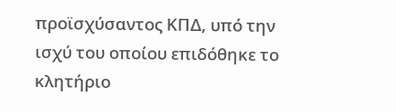προϊσχύσαντος ΚΠΔ, υπό την ισχύ του οποίου επιδόθηκε το κλητήριο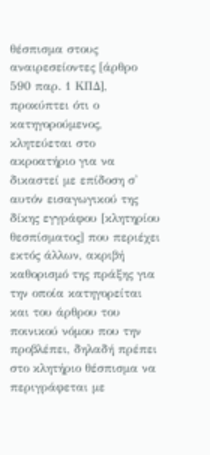θέσπισμα στους αναιρεσείοντες [άρθρο 590 παρ. 1 ΚΠΔ], προκύπτει ότι ο κατηγορούμενος, κλητεύεται στο ακροατήριο για να δικαστεί με επίδοση σ' αυτόν εισαγωγικού της δίκης εγγράφου [κλητηρίου θεσπίσματος] που περιέχει εκτός άλλων, ακριβή καθορισμό της πράξης για την οποία κατηγορείται και του άρθρου του ποινικού νόμου που την προβλέπει, δηλαδή πρέπει στο κλητήριο θέσπισμα να περιγράφεται με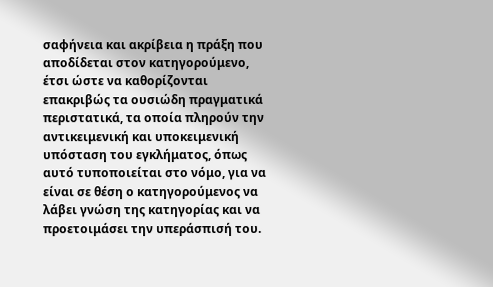σαφήνεια και ακρίβεια η πράξη που αποδίδεται στον κατηγορούμενο, έτσι ώστε να καθορίζονται επακριβώς τα ουσιώδη πραγματικά περιστατικά, τα οποία πληρούν την αντικειμενική και υποκειμενική υπόσταση του εγκλήματος, όπως αυτό τυποποιείται στο νόμο, για να είναι σε θέση ο κατηγορούμενος να λάβει γνώση της κατηγορίας και να προετοιμάσει την υπεράσπισή του.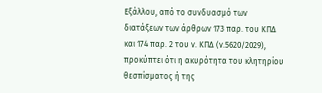Εξάλλου, από το συνδυασμό των διατάξεων των άρθρων 173 παρ. του ΚΠΔ και 174 παρ. 2 του ν. ΚΠΔ (ν.5620/2029), προκύπτει ότι η ακυρότητα του κλητηρίου θεσπίσματος ή της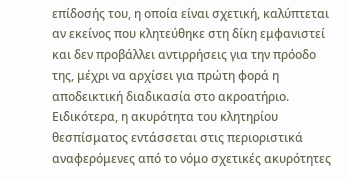επίδοσής του, η οποία είναι σχετική, καλύπτεται αν εκείνος που κλητεύθηκε στη δίκη εμφανιστεί και δεν προβάλλει αντιρρήσεις για την πρόοδο της, μέχρι να αρχίσει για πρώτη φορά η αποδεικτική διαδικασία στο ακροατήριο. Ειδικότερα, η ακυρότητα του κλητηρίου θεσπίσματος εντάσσεται στις περιοριστικά αναφερόμενες από το νόμο σχετικές ακυρότητες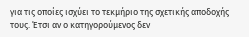για τις οποίες ισχύει το τεκμήριο της σχετικής αποδοχής τους. Έτσι αν ο κατηγορούμενος δεν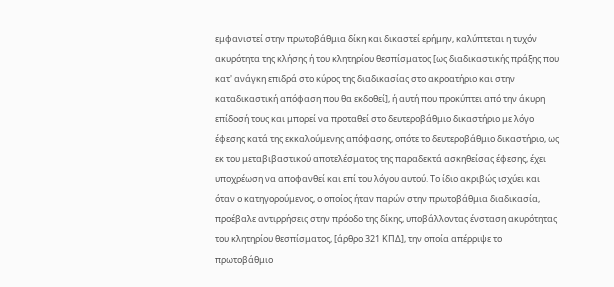εμφανιστεί στην πρωτοβάθμια δίκη και δικαστεί ερήμην, καλύπτεται η τυχόν ακυρότητα της κλήσης ή του κλητηρίου θεσπίσματος [ως διαδικαστικής πράξης που κατ' ανάγκη επιδρά στο κύρος της διαδικασίας στο ακροατήριο και στην καταδικαστική απόφαση που θα εκδοθεί], ή αυτή που προκύπτει από την άκυρη επίδοσή τους και μπορεί να προταθεί στο δευτεροβάθμιο δικαστήριο με λόγο έφεσης κατά της εκκαλούμενης απόφασης, οπότε το δευτεροβάθμιο δικαστήριο, ως εκ του μεταβιβαστικού αποτελέσματος της παραδεκτά ασκηθείσας έφεσης, έχει υποχρέωση να αποφανθεί και επί του λόγου αυτού. Το ίδιο ακριβώς ισχύει και όταν ο κατηγορούμενος, ο οποίος ήταν παρών στην πρωτοβάθμια διαδικασία, προέβαλε αντιρρήσεις στην πρόοδο της δίκης, υποβάλλοντας ένσταση ακυρότητας του κλητηρίου θεσπίσματος, [άρθρο 321 ΚΠΔ], την οποία απέρριψε το πρωτοβάθμιο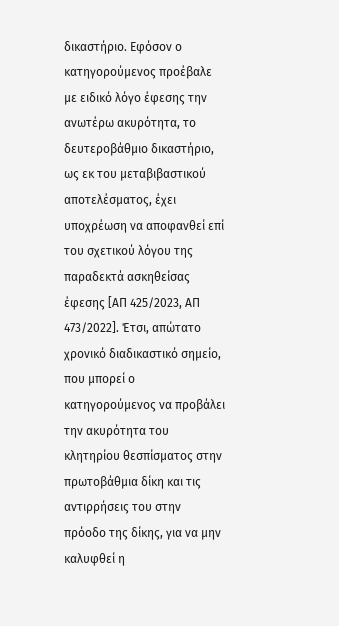δικαστήριο. Εφόσον ο κατηγορούμενος προέβαλε με ειδικό λόγο έφεσης την ανωτέρω ακυρότητα, το δευτεροβάθμιο δικαστήριο, ως εκ του μεταβιβαστικού αποτελέσματος, έχει υποχρέωση να αποφανθεί επί του σχετικού λόγου της παραδεκτά ασκηθείσας έφεσης [ΑΠ 425/2023, ΑΠ 473/2022]. Έτσι, απώτατο χρονικό διαδικαστικό σημείο, που μπορεί ο κατηγορούμενος να προβάλει την ακυρότητα του κλητηρίου θεσπίσματος στην πρωτοβάθμια δίκη και τις αντιρρήσεις του στην πρόοδο της δίκης, για να μην καλυφθεί η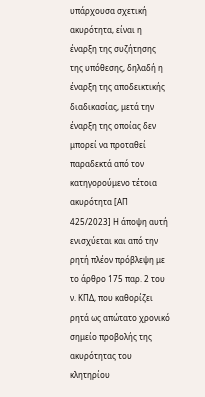υπάρχουσα σχετική ακυρότητα, είναι η έναρξη της συζήτησης της υπόθεσης, δηλαδή η έναρξη της αποδεικτικής διαδικασίας, μετά την έναρξη της οποίας δεν μπορεί να προταθεί παραδεκτά από τον κατηγορούμενο τέτοια ακυρότητα [ΑΠ 425/2023] Η άποψη αυτή ενισχύεται και από την ρητή πλέον πρόβλεψη με το άρθρο 175 παρ. 2 του ν. ΚΠΔ, που καθορίζει ρητά ως απώτατο χρονικό σημείο προβολής της ακυρότητας του κλητηρίου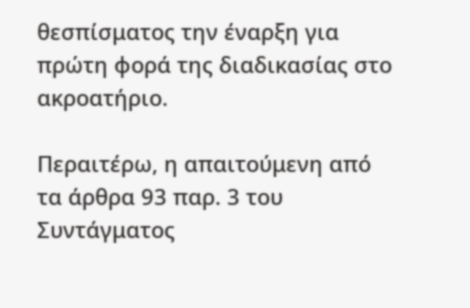θεσπίσματος την έναρξη για πρώτη φορά της διαδικασίας στο ακροατήριο.

Περαιτέρω, η απαιτούμενη από τα άρθρα 93 παρ. 3 του Συντάγματος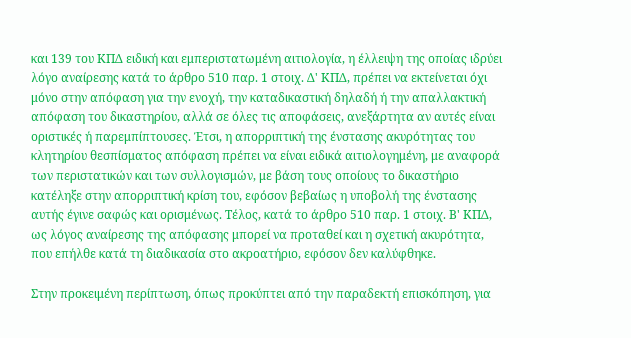και 139 του ΚΠΔ ειδική και εμπεριστατωμένη αιτιολογία, η έλλειψη της οποίας ιδρύει λόγο αναίρεσης κατά το άρθρο 510 παρ. 1 στοιχ. Δ' ΚΠΔ, πρέπει να εκτείνεται όχι μόνο στην απόφαση για την ενοχή, την καταδικαστική δηλαδή ή την απαλλακτική απόφαση του δικαστηρίου, αλλά σε όλες τις αποφάσεις, ανεξάρτητα αν αυτές είναι οριστικές ή παρεμπίπτουσες. Έτσι, η απορριπτική της ένστασης ακυρότητας του κλητηρίου θεσπίσματος απόφαση πρέπει να είναι ειδικά αιτιολογημένη, με αναφορά των περιστατικών και των συλλογισμών, με βάση τους οποίους το δικαστήριο κατέληξε στην απορριπτική κρίση του, εφόσον βεβαίως η υποβολή της ένστασης αυτής έγινε σαφώς και ορισμένως. Τέλος, κατά το άρθρο 510 παρ. 1 στοιχ. Β' ΚΠΔ, ως λόγος αναίρεσης της απόφασης μπορεί να προταθεί και η σχετική ακυρότητα, που επήλθε κατά τη διαδικασία στο ακροατήριο, εφόσον δεν καλύφθηκε.

Στην προκειμένη περίπτωση, όπως προκύπτει από την παραδεκτή επισκόπηση, για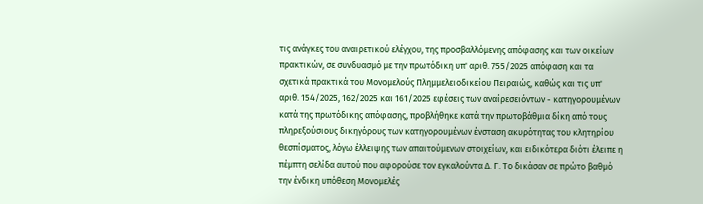τις ανάγκες του αναιρετικού ελέγχου, της προσβαλλόμενης απόφασης και των οικείων πρακτικών, σε συνδυασμό με την πρωτόδικη υπ' αριθ. 755/2025 απόφαση και τα σχετικά πρακτικά του Μονομελούς Πλημμελειοδικείου Πειραιώς, καθώς και τις υπ' αριθ. 154/2025, 162/2025 και 161/2025 εφέσεις των αναίρεσειόντων - κατηγορουμένων κατά της πρωτόδικης απόφασης, προβλήθηκε κατά την πρωτοβάθμια δίκη από τους πληρεξούσιους δικηγόρους των κατηγορουμένων ένσταση ακυρότητας του κλητηρίου θεσπίσματος, λόγω έλλειψης των απαιτούμενων στοιχείων, και ειδικότερα διότι έλειπε η πέμπτη σελίδα αυτού που αφορούσε τον εγκαλούντα Δ. Γ. Το δικάσαν σε πρώτο βαθμό την ένδικη υπόθεση Μονομελές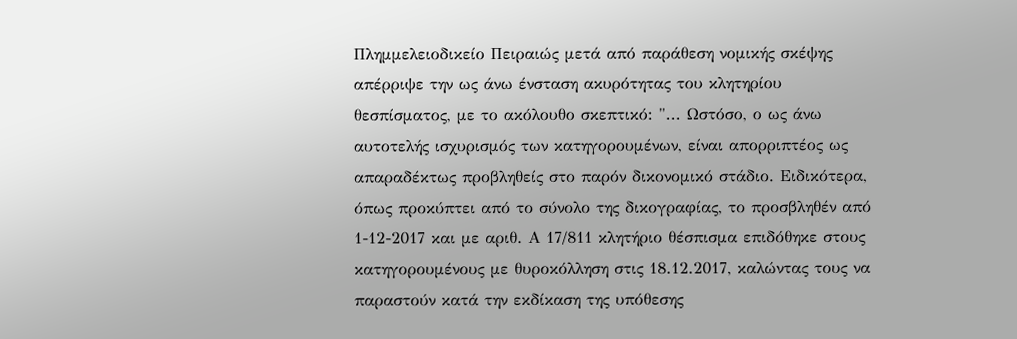Πλημμελειοδικείο Πειραιώς μετά από παράθεση νομικής σκέψης απέρριψε την ως άνω ένσταση ακυρότητας του κλητηρίου θεσπίσματος, με το ακόλουθο σκεπτικό: "... Ωστόσο, ο ως άνω αυτοτελής ισχυρισμός των κατηγορουμένων, είναι απορριπτέος ως απαραδέκτως προβληθείς στο παρόν δικονομικό στάδιο. Ειδικότερα, όπως προκύπτει από το σύνολο της δικογραφίας, το προσβληθέν από 1-12-2017 και με αριθ. Α 17/811 κλητήριο θέσπισμα επιδόθηκε στους κατηγορουμένους με θυροκόλληση στις 18.12.2017, καλώντας τους να παραστούν κατά την εκδίκαση της υπόθεσης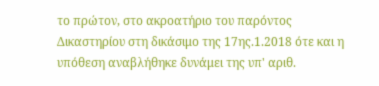το πρώτον, στο ακροατήριο του παρόντος Δικαστηρίου στη δικάσιμο της 17ης.1.2018 ότε και η υπόθεση αναβλήθηκε δυνάμει της υπ' αριθ.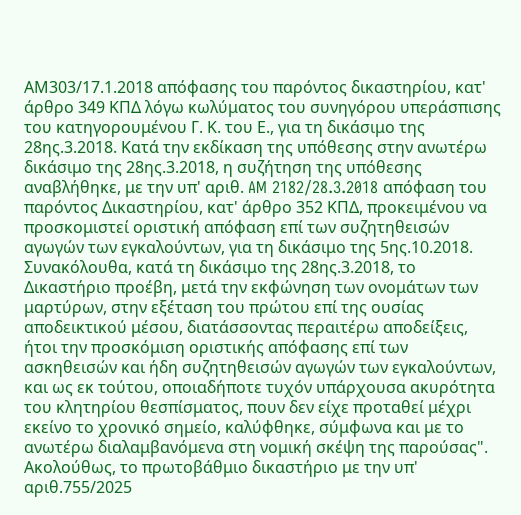ΑΜ303/17.1.2018 απόφασης του παρόντος δικαστηρίου, κατ' άρθρο 349 ΚΠΔ λόγω κωλύματος του συνηγόρου υπεράσπισης του κατηγορουμένου Γ. Κ. του Ε., για τη δικάσιμο της 28ης.3.2018. Κατά την εκδίκαση της υπόθεσης στην ανωτέρω δικάσιμο της 28ης.3.2018, η συζήτηση της υπόθεσης αναβλήθηκε, με την υπ' αριθ. AM 2182/28.3.2018 απόφαση του παρόντος Δικαστηρίου, κατ' άρθρο 352 ΚΠΔ, προκειμένου να προσκομιστεί οριστική απόφαση επί των συζητηθεισών αγωγών των εγκαλούντων, για τη δικάσιμο της 5ης.10.2018. Συνακόλουθα, κατά τη δικάσιμο της 28ης.3.2018, το Δικαστήριο προέβη, μετά την εκφώνηση των ονομάτων των μαρτύρων, στην εξέταση του πρώτου επί της ουσίας αποδεικτικού μέσου, διατάσσοντας περαιτέρω αποδείξεις, ήτοι την προσκόμιση οριστικής απόφασης επί των ασκηθεισών και ήδη συζητηθεισών αγωγών των εγκαλούντων, και ως εκ τούτου, οποιαδήποτε τυχόν υπάρχουσα ακυρότητα του κλητηρίου θεσπίσματος, πουν δεν είχε προταθεί μέχρι εκείνο το χρονικό σημείο, καλύφθηκε, σύμφωνα και με το ανωτέρω διαλαμβανόμενα στη νομική σκέψη της παρούσας". Ακολούθως, το πρωτοβάθμιο δικαστήριο με την υπ' αριθ.755/2025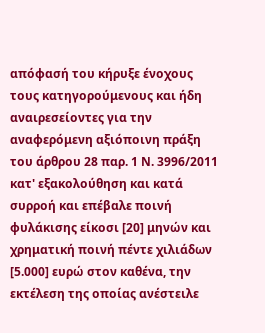απόφασή του κήρυξε ένοχους τους κατηγορούμενους και ήδη αναιρεσείοντες για την αναφερόμενη αξιόποινη πράξη του άρθρου 28 παρ. 1 Ν. 3996/2011 κατ' εξακολούθηση και κατά συρροή και επέβαλε ποινή φυλάκισης είκοσι [20] μηνών και χρηματική ποινή πέντε χιλιάδων [5.000] ευρώ στον καθένα, την εκτέλεση της οποίας ανέστειλε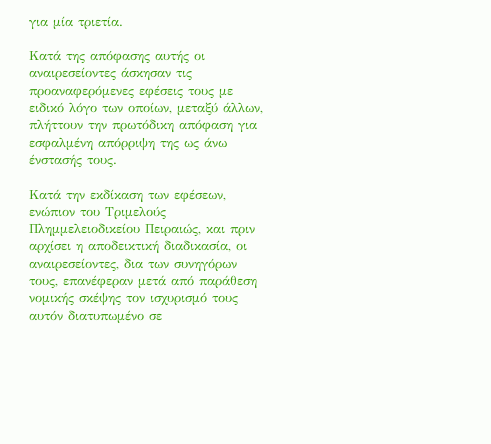για μία τριετία.

Κατά της απόφασης αυτής οι αναιρεσείοντες άσκησαν τις προαναφερόμενες εφέσεις τους με ειδικό λόγο των οποίων, μεταξύ άλλων, πλήττουν την πρωτόδικη απόφαση για εσφαλμένη απόρριψη της ως άνω ένστασής τους.

Κατά την εκδίκαση των εφέσεων, ενώπιον του Τριμελούς Πλημμελειοδικείου Πειραιώς, και πριν αρχίσει η αποδεικτική διαδικασία, οι αναιρεσείοντες, δια των συνηγόρων τους, επανέφεραν μετά από παράθεση νομικής σκέψης τον ισχυρισμό τους αυτόν διατυπωμένο σε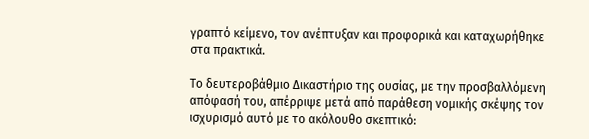γραπτό κείμενο, τον ανέπτυξαν και προφορικά και καταχωρήθηκε στα πρακτικά.

Το δευτεροβάθμιο Δικαστήριο της ουσίας, με την προσβαλλόμενη απόφασή του, απέρριψε μετά από παράθεση νομικής σκέψης τον ισχυρισμό αυτό με το ακόλουθο σκεπτικό: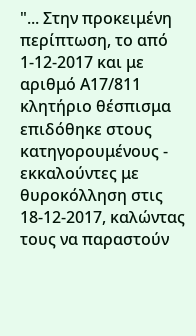"... Στην προκειμένη περίπτωση, το από 1-12-2017 και με αριθμό Α17/811 κλητήριο θέσπισμα επιδόθηκε στους κατηγορουμένους - εκκαλούντες με θυροκόλληση στις 18-12-2017, καλώντας τους να παραστούν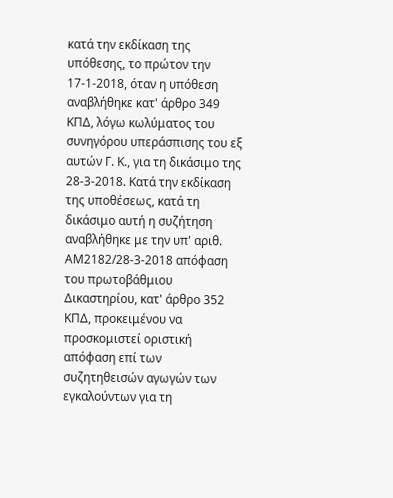κατά την εκδίκαση της υπόθεσης, το πρώτον την 17-1-2018, όταν η υπόθεση αναβλήθηκε κατ' άρθρο 349 ΚΠΔ, λόγω κωλύματος του συνηγόρου υπεράσπισης του εξ αυτών Γ. Κ., για τη δικάσιμο της 28-3-2018. Κατά την εκδίκαση της υποθέσεως, κατά τη δικάσιμο αυτή η συζήτηση αναβλήθηκε με την υπ' αριθ. ΑΜ2182/28-3-2018 απόφαση του πρωτοβάθμιου Δικαστηρίου, κατ' άρθρο 352 ΚΠΔ, προκειμένου να προσκομιστεί οριστική απόφαση επί των συζητηθεισών αγωγών των εγκαλούντων για τη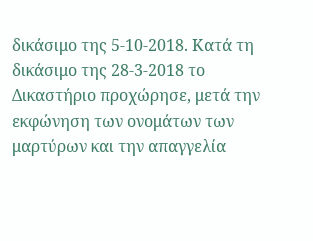δικάσιμο της 5-10-2018. Κατά τη δικάσιμο της 28-3-2018 το Δικαστήριο προχώρησε, μετά την εκφώνηση των ονομάτων των μαρτύρων και την απαγγελία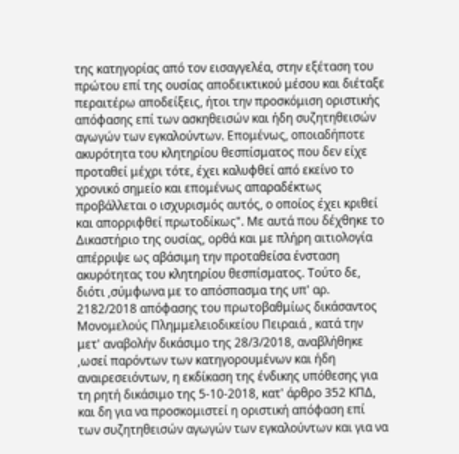της κατηγορίας από τον εισαγγελέα, στην εξέταση του πρώτου επί της ουσίας αποδεικτικού μέσου και διέταξε περαιτέρω αποδείξεις, ήτοι την προσκόμιση οριστικής απόφασης επί των ασκηθεισών και ήδη συζητηθεισών αγωγών των εγκαλούντων. Επομένως, οποιαδήποτε ακυρότητα του κλητηρίου θεσπίσματος που δεν είχε προταθεί μέχρι τότε, έχει καλυφθεί από εκείνο το χρονικό σημείο και επομένως απαραδέκτως προβάλλεται ο ισχυρισμός αυτός, ο οποίος έχει κριθεί και απορριφθεί πρωτοδίκως". Με αυτά που δέχθηκε το Δικαστήριο της ουσίας, ορθά και με πλήρη αιτιολογία απέρριψε ως αβάσιμη την προταθείσα ένσταση ακυρότητας του κλητηρίου θεσπίσματος. Τούτο δε, διότι ,σύμφωνα με το απόσπασμα της υπ' αρ. 2182/2018 απόφασης του πρωτοβαθμίως δικάσαντος Μονομελούς Πλημμελειοδικείου Πειραιά , κατά την μετ' αναβολήν δικάσιμο της 28/3/2018, αναβλήθηκε ,ωσεί παρόντων των κατηγορουμένων και ήδη αναιρεσειόντων, η εκδίκαση της ένδικης υπόθεσης για τη ρητή δικάσιμο της 5-10-2018, κατ' άρθρο 352 ΚΠΔ, και δη για να προσκομιστεί η οριστική απόφαση επί των συζητηθεισών αγωγών των εγκαλούντων και για να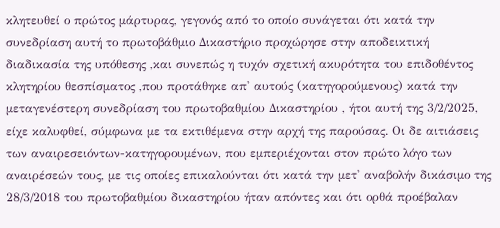κλητευθεί ο πρώτος μάρτυρας, γεγονός από το οποίο συνάγεται ότι κατά την συνεδρίαση αυτή το πρωτοβάθμιο Δικαστήριο προχώρησε στην αποδεικτική διαδικασία της υπόθεσης ,και συνεπώς η τυχόν σχετική ακυρότητα του επιδοθέντος κλητηρίου θεσπίσματος ,που προτάθηκε απ' αυτούς (κατηγορούμενους) κατά την μεταγενέστερη συνεδρίαση του πρωτοβαθμίου Δικαστηρίου , ήτοι αυτή της 3/2/2025, είχε καλυφθεί, σύμφωνα με τα εκτιθέμενα στην αρχή της παρούσας. Οι δε αιτιάσεις των αναιρεσειόντων-κατηγορουμένων, που εμπεριέχονται στον πρώτο λόγο των αναιρέσεών τους, με τις οποίες επικαλούνται ότι κατά την μετ' αναβολήν δικάσιμο της 28/3/2018 του πρωτοβαθμίου δικαστηρίου ήταν απόντες και ότι ορθά προέβαλαν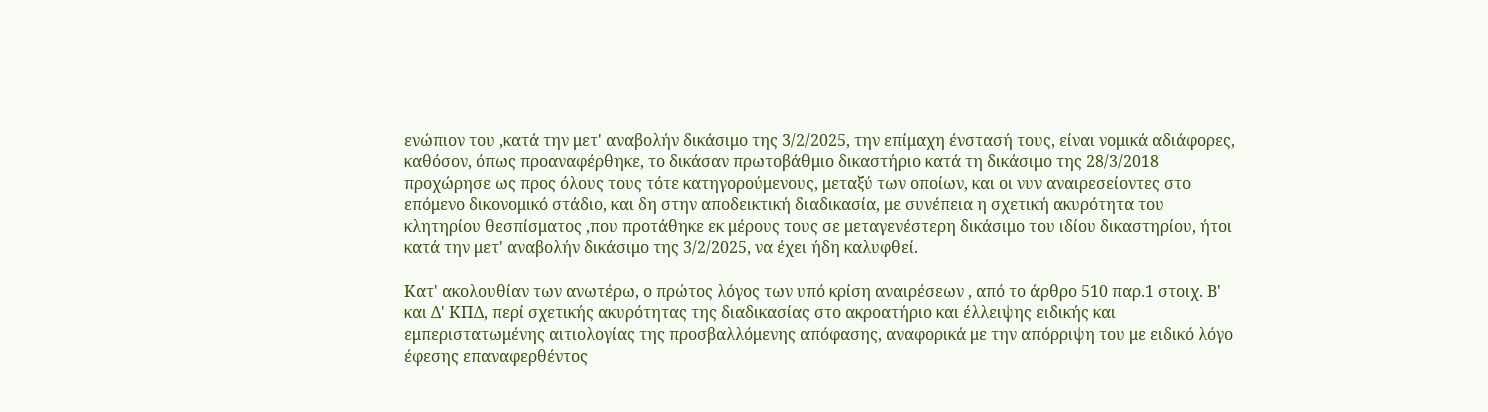ενώπιον του ,κατά την μετ' αναβολήν δικάσιμο της 3/2/2025, την επίμαχη ένστασή τους, είναι νομικά αδιάφορες, καθόσον, όπως προαναφέρθηκε, το δικάσαν πρωτοβάθμιο δικαστήριο κατά τη δικάσιμο της 28/3/2018 προχώρησε ως προς όλους τους τότε κατηγορούμενους, μεταξύ των οποίων, και οι νυν αναιρεσείοντες στο επόμενο δικονομικό στάδιο, και δη στην αποδεικτική διαδικασία, με συνέπεια η σχετική ακυρότητα του κλητηρίου θεσπίσματος ,που προτάθηκε εκ μέρους τους σε μεταγενέστερη δικάσιμο του ιδίου δικαστηρίου, ήτοι κατά την μετ' αναβολήν δικάσιμο της 3/2/2025, να έχει ήδη καλυφθεί.

Κατ' ακολουθίαν των ανωτέρω, ο πρώτος λόγος των υπό κρίση αναιρέσεων , από το άρθρο 510 παρ.1 στοιχ. Β' και Δ' ΚΠΔ, περί σχετικής ακυρότητας της διαδικασίας στο ακροατήριο και έλλειψης ειδικής και εμπεριστατωμένης αιτιολογίας της προσβαλλόμενης απόφασης, αναφορικά με την απόρριψη του με ειδικό λόγο έφεσης επαναφερθέντος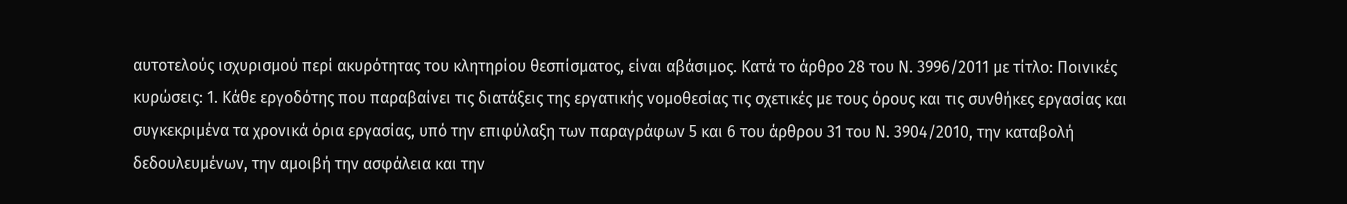αυτοτελούς ισχυρισμού περί ακυρότητας του κλητηρίου θεσπίσματος, είναι αβάσιμος. Κατά το άρθρο 28 του Ν. 3996/2011 με τίτλο: Ποινικές κυρώσεις: 1. Κάθε εργοδότης που παραβαίνει τις διατάξεις της εργατικής νομοθεσίας τις σχετικές με τους όρους και τις συνθήκες εργασίας και συγκεκριμένα τα χρονικά όρια εργασίας, υπό την επιφύλαξη των παραγράφων 5 και 6 του άρθρου 31 του Ν. 3904/2010, την καταβολή δεδουλευμένων, την αμοιβή την ασφάλεια και την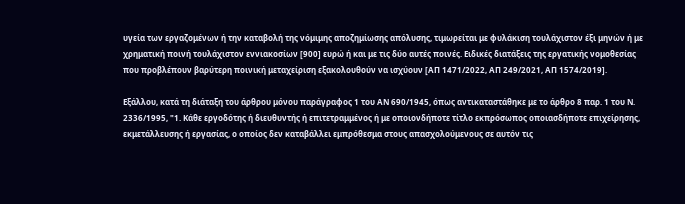υγεία των εργαζομένων ή την καταβολή της νόμιμης αποζημίωσης απόλυσης, τιμωρείται με φυλάκιση τουλάχιστον έξι μηνών ή με χρηματική ποινή τουλάχιστον εννιακοσίων [900] ευρώ ή και με τις δύο αυτές ποινές. Ειδικές διατάξεις της εργατικής νομοθεσίας που προβλέπουν βαρύτερη ποινική μεταχείριση εξακολουθούν να ισχύουν [ΑΠ 1471/2022, ΑΠ 249/2021, ΑΠ 1574/2019].

Εξάλλου, κατά τη διάταξη του άρθρου μόνου παράγραφος 1 του ΑΝ 690/1945, όπως αντικαταστάθηκε με το άρθρο 8 παρ. 1 του Ν. 2336/1995, "1. Κάθε εργοδότης ή διευθυντής ή επιτετραμμένος ή με οποιονδήποτε τίτλο εκπρόσωπος οποιασδήποτε επιχείρησης, εκμετάλλευσης ή εργασίας, ο οποίος δεν καταβάλλει εμπρόθεσμα στους απασχολούμενους σε αυτόν τις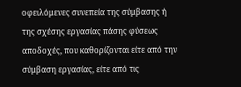οφειλόμενες συνεπεία της σύμβασης ή της σχέσης εργασίας πάσης φύσεως αποδοχές, που καθορίζονται είτε από την σύμβαση εργασίας, είτε από τις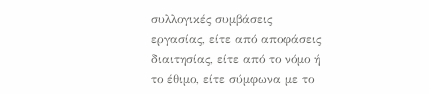συλλογικές συμβάσεις εργασίας, είτε από αποφάσεις διαιτησίας, είτε από το νόμο ή το έθιμο, είτε σύμφωνα με το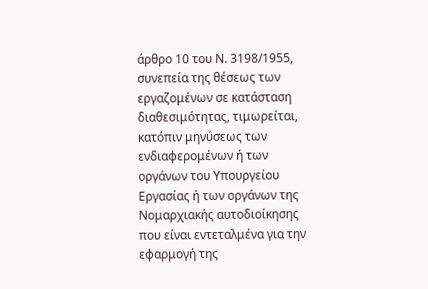άρθρο 10 του Ν. 3198/1955, συνεπεία της θέσεως των εργαζομένων σε κατάσταση διαθεσιμότητας, τιμωρείται, κατόπιν μηνύσεως των ενδιαφερομένων ή των οργάνων του Υπουργείου Εργασίας ή των οργάνων της Νομαρχιακής αυτοδιοίκησης που είναι εντεταλμένα για την εφαρμογή της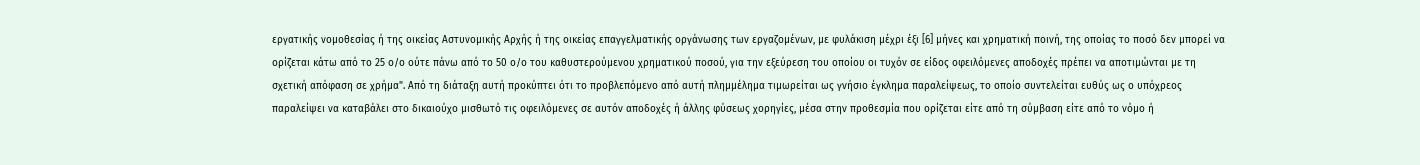εργατικής νομοθεσίας ή της οικείας Αστυνομικής Αρχής ή της οικείας επαγγελματικής οργάνωσης των εργαζομένων, με φυλάκιση μέχρι έξι [6] μήνες και χρηματική ποινή, της οποίας το ποσό δεν μπορεί να ορίζεται κάτω από το 25 ο/ο ούτε πάνω από το 50 ο/ο του καθυστερούμενου χρηματικού ποσού, για την εξεύρεση του οποίου οι τυχόν σε είδος οφειλόμενες αποδοχές πρέπει να αποτιμώνται με τη σχετική απόφαση σε χρήμα". Από τη διάταξη αυτή προκύπτει ότι το προβλεπόμενο από αυτή πλημμέλημα τιμωρείται ως γνήσιο έγκλημα παραλείψεως, το οποίο συντελείται ευθύς ως ο υπόχρεος παραλείψει να καταβάλει στο δικαιούχο μισθωτό τις οφειλόμενες σε αυτόν αποδοχές ή άλλης φύσεως χορηγίες, μέσα στην προθεσμία που ορίζεται είτε από τη σύμβαση είτε από το νόμο ή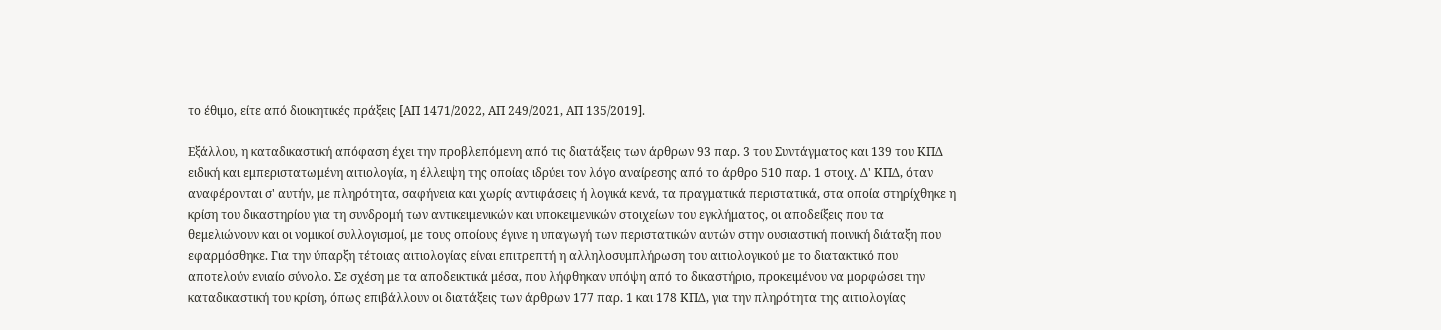το έθιμο, είτε από διοικητικές πράξεις [ΑΠ 1471/2022, ΑΠ 249/2021, ΑΠ 135/2019].

Εξάλλου, η καταδικαστική απόφαση έχει την προβλεπόμενη από τις διατάξεις των άρθρων 93 παρ. 3 του Συντάγματος και 139 του ΚΠΔ ειδική και εμπεριστατωμένη αιτιολογία, η έλλειψη της οποίας ιδρύει τον λόγο αναίρεσης από το άρθρο 510 παρ. 1 στοιχ. Δ' ΚΠΔ, όταν αναφέρονται σ' αυτήν, με πληρότητα, σαφήνεια και χωρίς αντιφάσεις ή λογικά κενά, τα πραγματικά περιστατικά, στα οποία στηρίχθηκε η κρίση του δικαστηρίου για τη συνδρομή των αντικειμενικών και υποκειμενικών στοιχείων του εγκλήματος, οι αποδείξεις που τα θεμελιώνουν και οι νομικοί συλλογισμοί, με τους οποίους έγινε η υπαγωγή των περιστατικών αυτών στην ουσιαστική ποινική διάταξη που εφαρμόσθηκε. Για την ύπαρξη τέτοιας αιτιολογίας είναι επιτρεπτή η αλληλοσυμπλήρωση του αιτιολογικού με το διατακτικό που αποτελούν ενιαίο σύνολο. Σε σχέση με τα αποδεικτικά μέσα, που λήφθηκαν υπόψη από το δικαστήριο, προκειμένου να μορφώσει την καταδικαστική του κρίση, όπως επιβάλλουν οι διατάξεις των άρθρων 177 παρ. 1 και 178 ΚΠΔ, για την πληρότητα της αιτιολογίας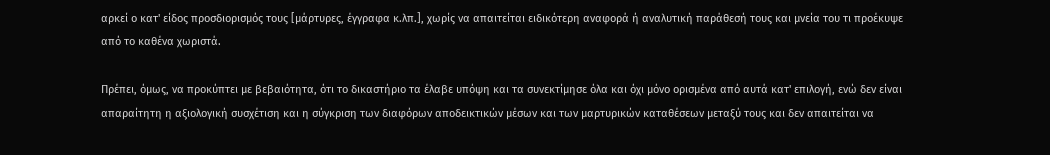αρκεί ο κατ' είδος προσδιορισμός τους [μάρτυρες, έγγραφα κ.λπ.], χωρίς να απαιτείται ειδικότερη αναφορά ή αναλυτική παράθεσή τους και μνεία του τι προέκυψε από το καθένα χωριστά.

Πρέπει, όμως, να προκύπτει με βεβαιότητα, ότι το δικαστήριο τα έλαβε υπόψη και τα συνεκτίμησε όλα και όχι μόνο ορισμένα από αυτά κατ' επιλογή, ενώ δεν είναι απαραίτητη η αξιολογική συσχέτιση και η σύγκριση των διαφόρων αποδεικτικών μέσων και των μαρτυρικών καταθέσεων μεταξύ τους και δεν απαιτείται να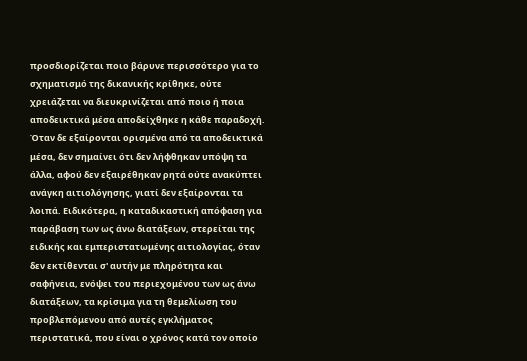προσδιορίζεται ποιο βάρυνε περισσότερο για το σχηματισμό της δικανικής κρίθηκε, ούτε χρειάζεται να διευκρινίζεται από ποιο ή ποια αποδεικτικά μέσα αποδείχθηκε η κάθε παραδοχή. Όταν δε εξαίρονται ορισμένα από τα αποδεικτικά μέσα, δεν σημαίνει ότι δεν λήφθηκαν υπόψη τα άλλα, αφού δεν εξαιρέθηκαν ρητά ούτε ανακύπτει ανάγκη αιτιολόγησης, γιατί δεν εξαίρονται τα λοιπά. Ειδικότερα, η καταδικαστική απόφαση για παράβαση των ως άνω διατάξεων, στερείται της ειδικής και εμπεριστατωμένης αιτιολογίας, όταν δεν εκτίθενται σ' αυτήν με πληρότητα και σαφήνεια, ενόψει του περιεχομένου των ως άνω διατάξεων, τα κρίσιμα για τη θεμελίωση του προβλεπόμενου από αυτές εγκλήματος περιστατικά, που είναι ο χρόνος κατά τον οποίο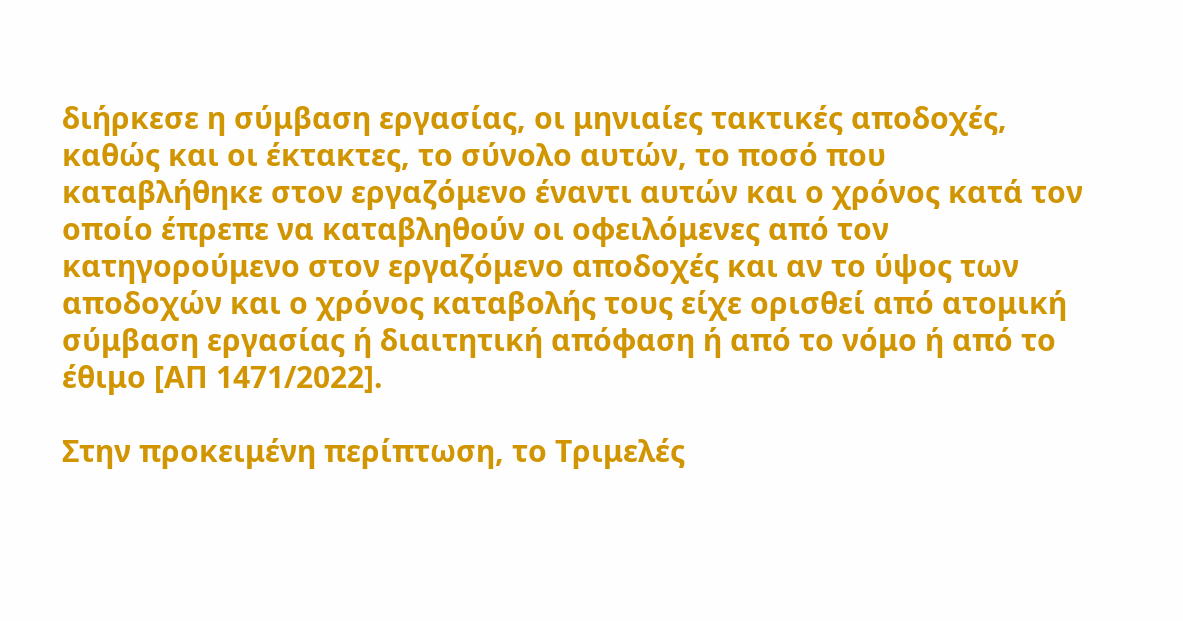διήρκεσε η σύμβαση εργασίας, οι μηνιαίες τακτικές αποδοχές, καθώς και οι έκτακτες, το σύνολο αυτών, το ποσό που καταβλήθηκε στον εργαζόμενο έναντι αυτών και ο χρόνος κατά τον οποίο έπρεπε να καταβληθούν οι οφειλόμενες από τον κατηγορούμενο στον εργαζόμενο αποδοχές και αν το ύψος των αποδοχών και ο χρόνος καταβολής τους είχε ορισθεί από ατομική σύμβαση εργασίας ή διαιτητική απόφαση ή από το νόμο ή από το έθιμο [ΑΠ 1471/2022].

Στην προκειμένη περίπτωση, το Τριμελές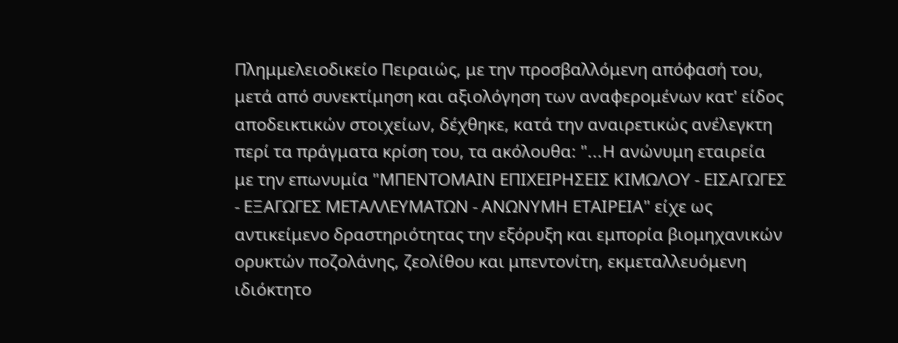Πλημμελειοδικείο Πειραιώς, με την προσβαλλόμενη απόφασή του, μετά από συνεκτίμηση και αξιολόγηση των αναφερομένων κατ' είδος αποδεικτικών στοιχείων, δέχθηκε, κατά την αναιρετικώς ανέλεγκτη περί τα πράγματα κρίση του, τα ακόλουθα: "...Η ανώνυμη εταιρεία με την επωνυμία "ΜΠΕΝΤΟΜΑΙΝ ΕΠΙΧΕΙΡΗΣΕΙΣ ΚΙΜΩΛΟΥ - ΕΙΣΑΓΩΓΕΣ - ΕΞΑΓΩΓΕΣ ΜΕΤΑΛΛΕΥΜΑΤΩΝ - ΑΝΩΝΥΜΗ ΕΤΑΙΡΕΙΑ" είχε ως αντικείμενο δραστηριότητας την εξόρυξη και εμπορία βιομηχανικών ορυκτών ποζολάνης, ζεολίθου και μπεντονίτη, εκμεταλλευόμενη ιδιόκτητο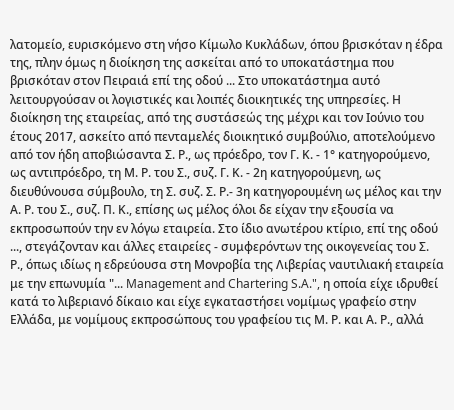λατομείο, ευρισκόμενο στη νήσο Κίμωλο Κυκλάδων, όπου βρισκόταν η έδρα της, πλην όμως η διοίκηση της ασκείται από το υποκατάστημα που βρισκόταν στον Πειραιά επί της οδού ... Στο υποκατάστημα αυτό λειτουργούσαν οι λογιστικές και λοιπές διοικητικές της υπηρεσίες. Η διοίκηση της εταιρείας, από της συστάσεώς της μέχρι και τον Ιούνιο του έτους 2017, ασκείτο από πενταμελές διοικητικό συμβούλιο, αποτελούμενο από τον ήδη αποβιώσαντα Σ. Ρ., ως πρόεδρο, τον Γ. Κ. - 1° κατηγορούμενο, ως αντιπρόεδρο, τη Μ. Ρ. του Σ., συζ. Γ. Κ. - 2η κατηγορούμενη, ως διευθύνουσα σύμβουλο, τη Σ. συζ. Σ. Ρ.- 3η κατηγορουμένη ως μέλος και την Α. Ρ. του Σ., συζ. Π. Κ., επίσης ως μέλος όλοι δε είχαν την εξουσία να εκπροσωπούν την εν λόγω εταιρεία. Στο ίδιο ανωτέρου κτίριο, επί της οδού ..., στεγάζονταν και άλλες εταιρείες - συμφερόντων της οικογενείας του Σ. Ρ., όπως ιδίως η εδρεύουσα στη Μονροβία της Λιβερίας ναυτιλιακή εταιρεία με την επωνυμία "... Management and Chartering S.A.", η οποία είχε ιδρυθεί κατά το λιβεριανό δίκαιο και είχε εγκαταστήσει νομίμως γραφείο στην Ελλάδα, με νομίμους εκπροσώπους του γραφείου τις Μ. Ρ. και Α. Ρ., αλλά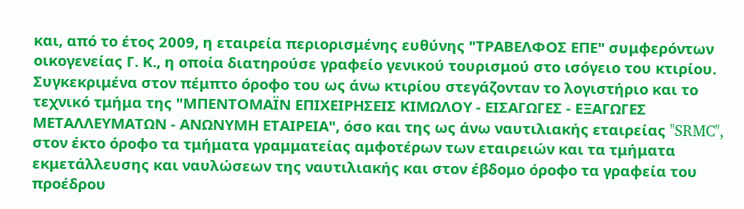και, από το έτος 2009, η εταιρεία περιορισμένης ευθύνης "ΤΡΑΒΕΛΦΟΣ ΕΠΕ" συμφερόντων οικογενείας Γ. Κ., η οποία διατηρούσε γραφείο γενικού τουρισμού στο ισόγειο του κτιρίου. Συγκεκριμένα στον πέμπτο όροφο του ως άνω κτιρίου στεγάζονταν το λογιστήριο και το τεχνικό τμήμα της "ΜΠΕΝΤΟΜΑΪΝ ΕΠΙΧΕΙΡΗΣΕΙΣ ΚΙΜΩΛΟΥ - ΕΙΣΑΓΩΓΕΣ - ΕΞΑΓΩΓΕΣ ΜΕΤΑΛΛΕΥΜΑΤΩΝ - ΑΝΩΝΥΜΗ ΕΤΑΙΡΕΙΑ", όσο και της ως άνω ναυτιλιακής εταιρείας "SRMC", στον έκτο όροφο τα τμήματα γραμματείας αμφοτέρων των εταιρειών και τα τμήματα εκμετάλλευσης και ναυλώσεων της ναυτιλιακής και στον έβδομο όροφο τα γραφεία του προέδρου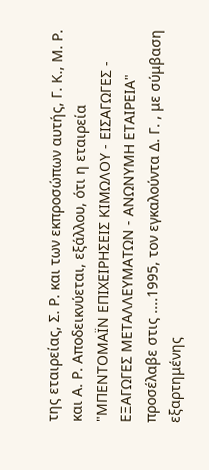της εταιρείας, Σ. Ρ. και των εκπροσώπων αυτής, Γ. Κ., Μ. Ρ. και Α. Ρ. Αποδεικνύεται, εξάλλου, ότι η εταιρεία "ΜΠΕΝΤΟΜΑΪΝ ΕΠΙΧΕΙΡΗΣΕΙΣ ΚΙΜΩΛΟΥ - ΕΙΣΑΓΩΓΕΣ - ΕΞΑΓΩΓΕΣ ΜΕΤΑΛΛΕΥΜΑΤΩΝ - ΑΝΩΝΥΜΗ ΕΤΑΙΡΕΙΑ" προσέλαβε στις ....1995, τον εγκαλούντα Δ. Γ. , με σύμβαση εξαρτημένης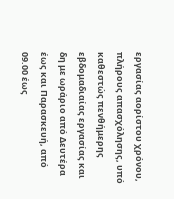εργασίας αορίστου χρόνου, πλήρους απασχόλησης, υπό καθεστώς πενθήμερης εβδομαδιαίας εργασίας και δη με ωράριο από Δευτέρα έως και Παρασκευή, από 09.00 έως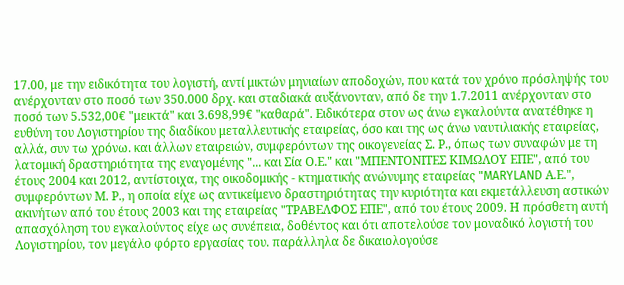17.00, με την ειδικότητα του λογιστή, αντί μικτών μηνιαίων αποδοχών, που κατά τον χρόνο πρόσληψής του ανέρχονταν στο ποσό των 350.000 δρχ. και σταδιακά αυξάνονταν, από δε την 1.7.2011 ανέρχονταν στο ποσό των 5.532,00€ "μεικτά" και 3.698,99€ "καθαρά". Ειδικότερα στον ως άνω εγκαλούντα ανατέθηκε η ευθύνη του Λογιστηρίου της διαδίκου μεταλλευτικής εταιρείας, όσο και της ως άνω ναυτιλιακής εταιρείας, αλλά, συν τω χρόνω. και άλλων εταιρειών, συμφερόντων της οικογενείας Σ. Ρ., όπως των συναφών με τη λατομική δραστηριότητα της εναγομένης "... και Σία Ο.Ε." και "ΜΠΕΝΤΟΝΙΤΕΣ ΚΙΜΩΛΟΥ ΕΠΕ", από του έτους 2004 και 2012, αντίστοιχα, της οικοδομικής - κτηματικής ανώνυμης εταιρείας "MARYLAND Α.Ε.", συμφερόντων Μ. Ρ., η οποία είχε ως αντικείμενο δραστηριότητας την κυριότητα και εκμετάλλευση αστικών ακινήτων από του έτους 2003 και της εταιρείας "ΤΡΑΒΕΛΦΟΣ ΕΠΕ", από του έτους 2009. Η πρόσθετη αυτή απασχόληση του εγκαλούντος είχε ως συνέπεια, δοθέντος και ότι αποτελούσε τον μοναδικό λογιστή του Λογιστηρίου, τον μεγάλο φόρτο εργασίας του. παράλληλα δε δικαιολογούσε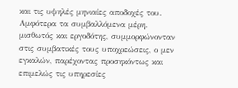και τις υψηλές μηνιαίες αποδοχές του. Αμφότερα τα συμβαλλόμενα μέρη. μισθωτός και εργοδότης, συμμορφώνονταν στις συμβατικές τους υποχρεώσεις, ο μεν εγκαλών, παρέχοντας προσηκόντως και επιμελώς τις υπηρεσίες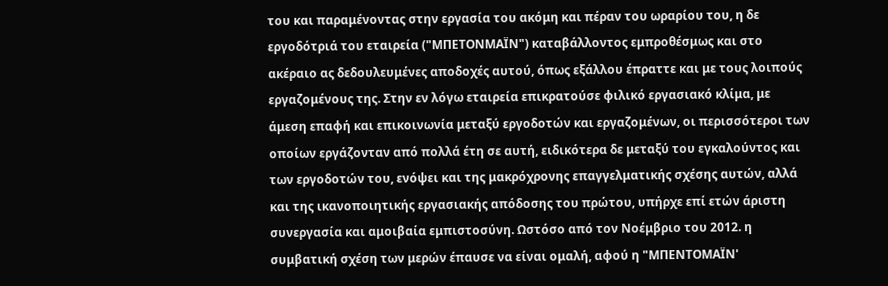του και παραμένοντας στην εργασία του ακόμη και πέραν του ωραρίου του, η δε εργοδότριά του εταιρεία ("ΜΠΕΤΟΝΜΑΪΝ") καταβάλλοντος εμπροθέσμως και στο ακέραιο ας δεδουλευμένες αποδοχές αυτού, όπως εξάλλου έπραττε και με τους λοιπούς εργαζομένους της. Στην εν λόγω εταιρεία επικρατούσε φιλικό εργασιακό κλίμα, με άμεση επαφή και επικοινωνία μεταξύ εργοδοτών και εργαζομένων, οι περισσότεροι των οποίων εργάζονταν από πολλά έτη σε αυτή, ειδικότερα δε μεταξύ του εγκαλούντος και των εργοδοτών του, ενόψει και της μακρόχρονης επαγγελματικής σχέσης αυτών, αλλά και της ικανοποιητικής εργασιακής απόδοσης του πρώτου, υπήρχε επί ετών άριστη συνεργασία και αμοιβαία εμπιστοσύνη. Ωστόσο από τον Νοέμβριο του 2012. η συμβατική σχέση των μερών έπαυσε να είναι ομαλή, αφού η "ΜΠΕΝΤΟΜΑΪΝ'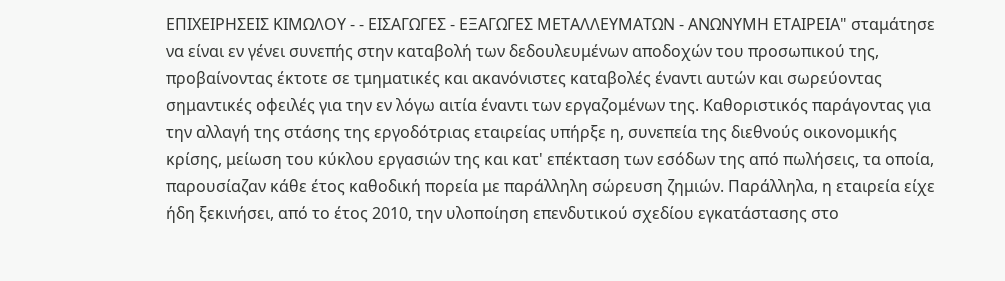ΕΠΙΧΕΙΡΗΣΕΙΣ ΚΙΜΩΛΟΥ - - ΕΙΣΑΓΩΓΕΣ - ΕΞΑΓΩΓΕΣ ΜΕΤΑΛΛΕΥΜΑΤΩΝ - ΑΝΩΝΥΜΗ ΕΤΑΙΡΕΙΑ" σταμάτησε να είναι εν γένει συνεπής στην καταβολή των δεδουλευμένων αποδοχών του προσωπικού της, προβαίνοντας έκτοτε σε τμηματικές και ακανόνιστες καταβολές έναντι αυτών και σωρεύοντας σημαντικές οφειλές για την εν λόγω αιτία έναντι των εργαζομένων της. Καθοριστικός παράγοντας για την αλλαγή της στάσης της εργοδότριας εταιρείας υπήρξε η, συνεπεία της διεθνούς οικονομικής κρίσης, μείωση του κύκλου εργασιών της και κατ' επέκταση των εσόδων της από πωλήσεις, τα οποία, παρουσίαζαν κάθε έτος καθοδική πορεία με παράλληλη σώρευση ζημιών. Παράλληλα, η εταιρεία είχε ήδη ξεκινήσει, από το έτος 2010, την υλοποίηση επενδυτικού σχεδίου εγκατάστασης στο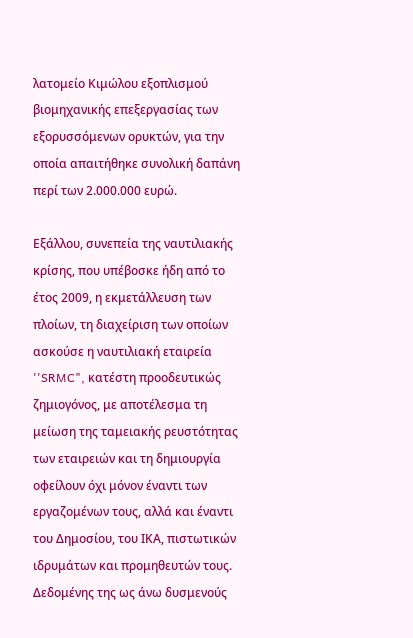λατομείο Κιμώλου εξοπλισμού βιομηχανικής επεξεργασίας των εξορυσσόμενων ορυκτών, για την οποία απαιτήθηκε συνολική δαπάνη περί των 2.000.000 ευρώ.

Εξάλλου, συνεπεία της ναυτιλιακής κρίσης, που υπέβοσκε ήδη από το έτος 2009, η εκμετάλλευση των πλοίων, τη διαχείριση των οποίων ασκούσε η ναυτιλιακή εταιρεία ''SRMC", κατέστη προοδευτικώς ζημιογόνος, με αποτέλεσμα τη μείωση της ταμειακής ρευστότητας των εταιρειών και τη δημιουργία οφείλουν όχι μόνον έναντι των εργαζομένων τους, αλλά και έναντι του Δημοσίου, του ΙΚΑ, πιστωτικών ιδρυμάτων και προμηθευτών τους. Δεδομένης της ως άνω δυσμενούς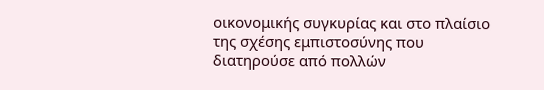οικονομικής συγκυρίας και στο πλαίσιο της σχέσης εμπιστοσύνης που διατηρούσε από πολλών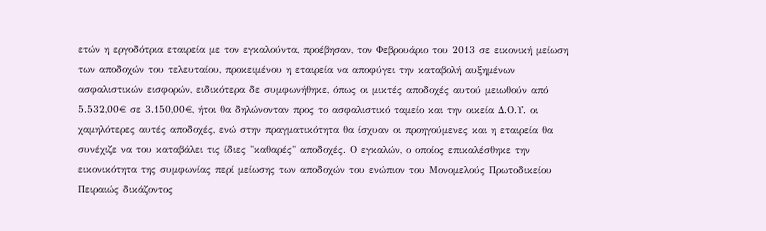ετών η εργοδότρια εταιρεία με τον εγκαλούντα, προέβησαν, τον Φεβρουάριο του 2013 σε εικονική μείωση των αποδοχών του τελευταίου, προκειμένου η εταιρεία να αποφύγει την καταβολή αυξημένων ασφαλιστικών εισφορών, ειδικότερα δε συμφωνήθηκε, όπως οι μικτές αποδοχές αυτού μειωθούν από 5.532,00€ σε 3.150,00€, ήτοι θα δηλώνονταν προς το ασφαλιστικό ταμείο και την οικεία Δ.Ο.Υ. οι χαμηλότερες αυτές αποδοχές, ενώ στην πραγματικότητα θα ίσχυαν οι προηγούμενες και η εταιρεία θα συνέχιζε να του καταβάλει τις ίδιες "καθαρές" αποδοχές. Ο εγκαλών, ο οποίος επικαλέσθηκε την εικονικότητα της συμφωνίας περί μείωσης των αποδοχών του ενώπιον του Μονομελούς Πρωτοδικείου Πειραιώς δικάζοντος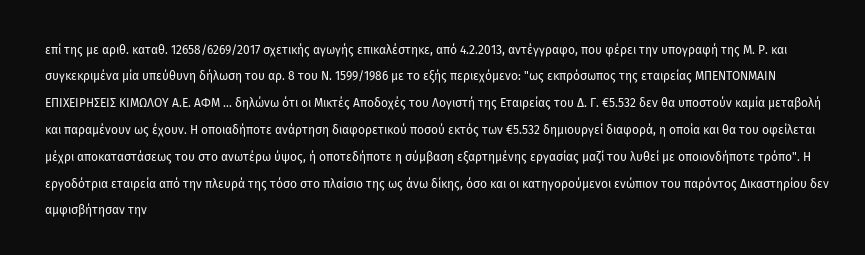επί της με αριθ. καταθ. 12658/6269/2017 σχετικής αγωγής επικαλέστηκε, από 4.2.2013, αντέγγραφο, που φέρει την υπογραφή της Μ. Ρ. και συγκεκριμένα μία υπεύθυνη δήλωση του αρ. 8 του Ν. 1599/1986 με το εξής περιεχόμενο: "ως εκπρόσωπος της εταιρείας ΜΠΕΝΤΟΝΜΑΙΝ ΕΠΙΧΕΙΡΗΣΕΙΣ ΚΙΜΩΛΟΥ Α.Ε. ΑΦΜ ... δηλώνω ότι οι Μικτές Αποδοχές του Λογιστή της Εταιρείας του Δ. Γ. €5.532 δεν θα υποστούν καμία μεταβολή και παραμένουν ως έχουν. Η οποιαδήποτε ανάρτηση διαφορετικού ποσού εκτός των €5.532 δημιουργεί διαφορά, η οποία και θα του οφείλεται μέχρι αποκαταστάσεως του στο ανωτέρω ύψος, ή οποτεδήποτε η σύμβαση εξαρτημένης εργασίας μαζί του λυθεί με οποιονδήποτε τρόπο". Η εργοδότρια εταιρεία από την πλευρά της τόσο στο πλαίσιο της ως άνω δίκης, όσο και οι κατηγορούμενοι ενώπιον του παρόντος Δικαστηρίου δεν αμφισβήτησαν την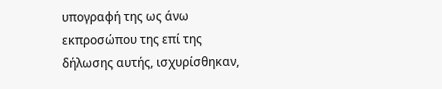υπογραφή της ως άνω εκπροσώπου της επί της δήλωσης αυτής, ισχυρίσθηκαν,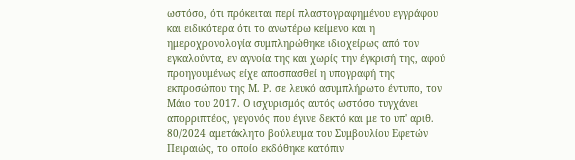ωστόσο, ότι πρόκειται περί πλαστογραφημένου εγγράφου και ειδικότερα ότι το ανωτέρω κείμενο και η ημεροχρονολογία συμπληρώθηκε ιδιοχείρως από τον εγκαλούντα, εν αγνοία της και χωρίς την έγκρισή της, αφού προηγουμένως είχε αποσπασθεί η υπογραφή της εκπροσώπου της Μ. Ρ. σε λευκό ασυμπλήρωτο έντυπο, τον Μάιο του 2017. Ο ισχυρισμός αυτός ωστόσο τυγχάνει απορριπτέος, γεγονός που έγινε δεκτό και με το υπ' αριθ. 80/2024 αμετάκλητο βούλευμα του Συμβουλίου Εφετών Πειραιώς, το οποίο εκδόθηκε κατόπιν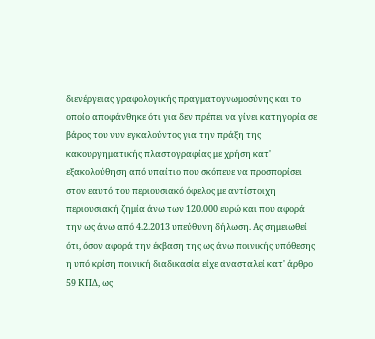διενέργειας γραφολογικής πραγματογνωμοσύνης και το οποίο αποφάνθηκε ότι για δεν πρέπει να γίνει κατηγορία σε βάρος του νυν εγκαλούντος για την πράξη της κακουργηματικής πλαστογραφίας με χρήση κατ' εξακολούθηση από υπαίτιο που σκόπευε να προσπορίσει στον εαυτό του περιουσιακό όφελος με αντίστοιχη περιουσιακή ζημία άνω των 120.000 ευρώ και που αφορά την ως άνω από 4.2.2013 υπεύθυνη δήλωση. Ας σημειωθεί ότι, όσον αφορά την έκβαση της ως άνω ποινικής υπόθεσης η υπό κρίση ποινική διαδικασία είχε ανασταλεί κατ' άρθρο 59 ΚΠΔ, ως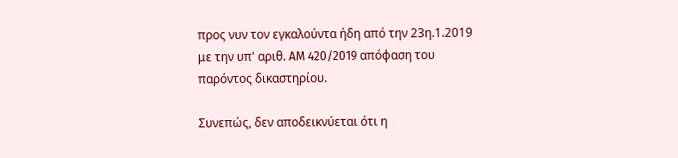προς νυν τον εγκαλούντα ήδη από την 23η.1.2019 με την υπ' αριθ. AM 420/2019 απόφαση του παρόντος δικαστηρίου.

Συνεπώς, δεν αποδεικνύεται ότι η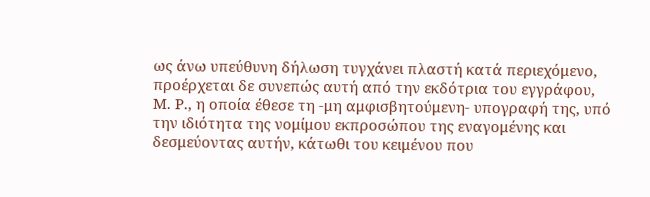ως άνω υπεύθυνη δήλωση τυγχάνει πλαστή κατά περιεχόμενο, προέρχεται δε συνεπώς αυτή από την εκδότρια του εγγράφου, Μ. Ρ., η οποία έθεσε τη -μη αμφισβητούμενη- υπογραφή της, υπό την ιδιότητα της νομίμου εκπροσώπου της εναγομένης και δεσμεύοντας αυτήν, κάτωθι του κειμένου που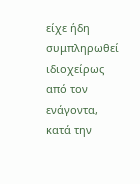είχε ήδη συμπληρωθεί ιδιοχείρως από τον ενάγοντα, κατά την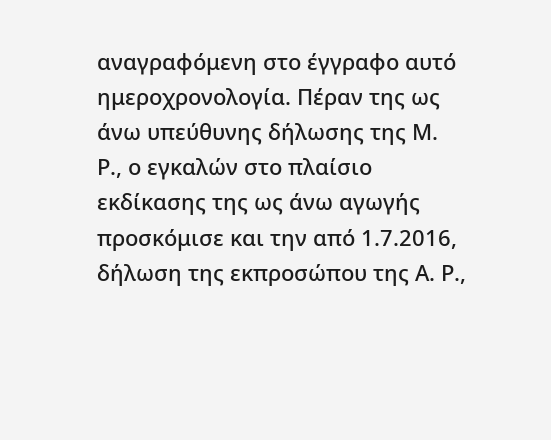αναγραφόμενη στο έγγραφο αυτό ημεροχρονολογία. Πέραν της ως άνω υπεύθυνης δήλωσης της Μ. Ρ., ο εγκαλών στο πλαίσιο εκδίκασης της ως άνω αγωγής προσκόμισε και την από 1.7.2016, δήλωση της εκπροσώπου της Α. Ρ.,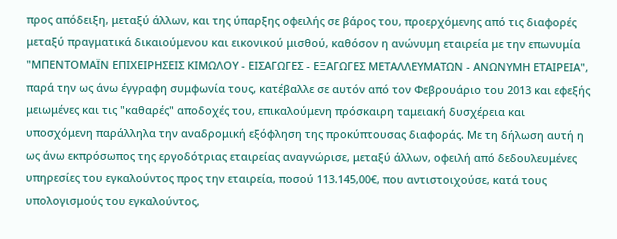προς απόδειξη, μεταξύ άλλων, και της ύπαρξης οφειλής σε βάρος του, προερχόμενης από τις διαφορές μεταξύ πραγματικά δικαιούμενου και εικονικού μισθού, καθόσον η ανώνυμη εταιρεία με την επωνυμία "ΜΠΕΝΤΟΜΑΪΝ ΕΠΙΧΕΙΡΗΣΕΙΣ ΚΙΜΩΛΟΥ - ΕΙΣΑΓΩΓΕΣ - ΕΞΑΓΩΓΕΣ ΜΕΤΑΛΛΕΥΜΑΤΩΝ - ΑΝΩΝΥΜΗ ΕΤΑΙΡΕΙΑ", παρά την ως άνω έγγραφη συμφωνία τους, κατέβαλλε σε αυτόν από τον Φεβρουάριο του 2013 και εφεξής μειωμένες και τις "καθαρές" αποδοχές του, επικαλούμενη πρόσκαιρη ταμειακή δυσχέρεια και υποσχόμενη παράλληλα την αναδρομική εξόφληση της προκύπτουσας διαφοράς. Με τη δήλωση αυτή η ως άνω εκπρόσωπος της εργοδότριας εταιρείας αναγνώρισε, μεταξύ άλλων, οφειλή από δεδουλευμένες υπηρεσίες του εγκαλούντος προς την εταιρεία, ποσού 113.145,00€, που αντιστοιχούσε, κατά τους υπολογισμούς του εγκαλούντος,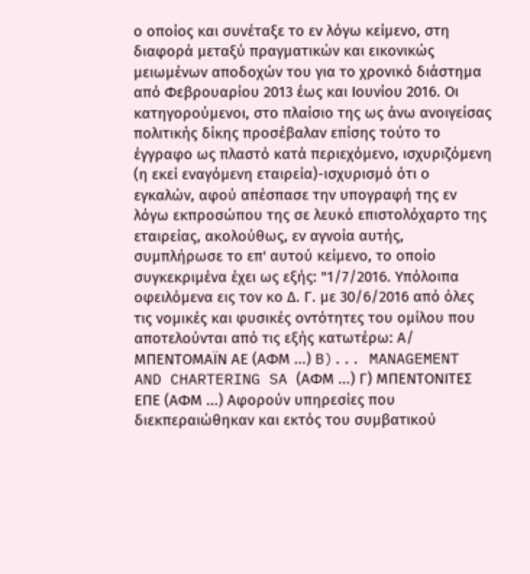ο οποίος και συνέταξε το εν λόγω κείμενο, στη διαφορά μεταξύ πραγματικών και εικονικώς μειωμένων αποδοχών του για το χρονικό διάστημα από Φεβρουαρίου 2013 έως και Ιουνίου 2016. Οι κατηγορούμενοι, στο πλαίσιο της ως άνω ανοιγείσας πολιτικής δίκης προσέβαλαν επίσης τούτο το έγγραφο ως πλαστό κατά περιεχόμενο, ισχυριζόμενη (η εκεί εναγόμενη εταιρεία)-ισχυρισμό ότι ο εγκαλών, αφού απέσπασε την υπογραφή της εν λόγω εκπροσώπου της σε λευκό επιστολόχαρτο της εταιρείας, ακολούθως, εν αγνοία αυτής, συμπλήρωσε το επ' αυτού κείμενο, το οποίο συγκεκριμένα έχει ως εξής: "1/7/2016. Υπόλοιπα οφειλόμενα εις τον κο Δ. Γ. με 30/6/2016 από όλες τις νομικές και φυσικές οντότητες του ομίλου που αποτελούνται από τις εξής κατωτέρω: Α/ ΜΠΕΝΤΟΜΑΪΝ ΑΕ (ΑΦΜ ...) B)... MANAGEMENT AND CHARTERING SA (ΑΦΜ ...) Γ) ΜΠΕΝΤΟΝΙΤΕΣ ΕΠΕ (ΑΦΜ ...) Αφορούν υπηρεσίες που διεκπεραιώθηκαν και εκτός του συμβατικού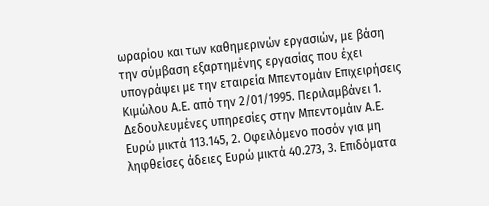ωραρίου και των καθημερινών εργασιών, με βάση την σύμβαση εξαρτημένης εργασίας που έχει υπογράψει με την εταιρεία Μπεντομάιν Επιχειρήσεις Κιμώλου Α.Ε. από την 2/01/1995. Περιλαμβάνει 1. Δεδουλευμένες υπηρεσίες στην Μπεντομάιν Α.Ε. Ευρώ μικτά 113.145, 2. Οφειλόμενο ποσόν για μη ληφθείσες άδειες Ευρώ μικτά 40.273, 3. Επιδόματα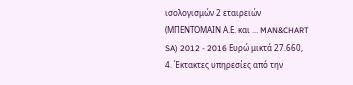ισολογισμών 2 εταιρειών (ΜΠΕΝΤΟΜΑΙΝ Α.Ε. και ... MAN&CHART SA) 2012 - 2016 Ευρώ μικτά 27.660, 4. Έκτακτες υπηρεσίες από την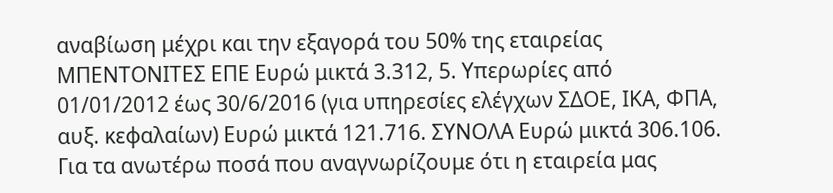αναβίωση μέχρι και την εξαγορά του 50% της εταιρείας ΜΠΕΝΤΟΝΙΤΕΣ ΕΠΕ Ευρώ μικτά 3.312, 5. Υπερωρίες από 01/01/2012 έως 30/6/2016 (για υπηρεσίες ελέγχων ΣΔΟΕ, ΙΚΑ, ΦΠΑ, αυξ. κεφαλαίων) Ευρώ μικτά 121.716. ΣΥΝΟΛΑ Ευρώ μικτά 306.106. Για τα ανωτέρω ποσά που αναγνωρίζουμε ότι η εταιρεία μας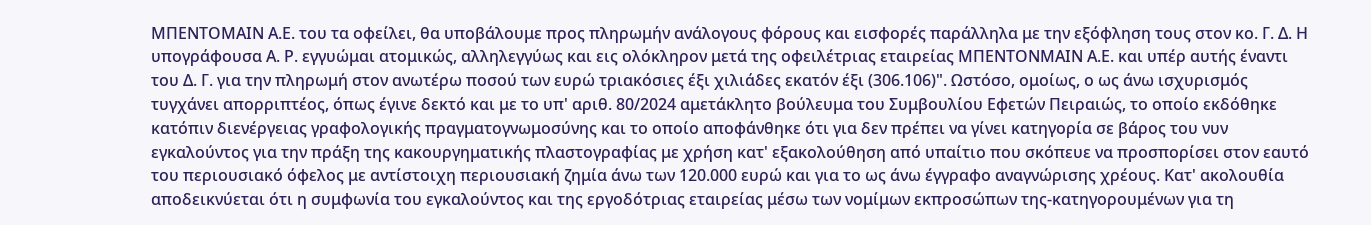ΜΠΕΝΤΟΜΑΙΝ Α.Ε. του τα οφείλει, θα υποβάλουμε προς πληρωμήν ανάλογους φόρους και εισφορές παράλληλα με την εξόφληση τους στον κο. Γ. Δ. Η υπογράφουσα Α. Ρ. εγγυώμαι ατομικώς, αλληλεγγύως και εις ολόκληρον μετά της οφειλέτριας εταιρείας ΜΠΕΝΤΟΝΜΑΙΝ Α.Ε. και υπέρ αυτής έναντι του Δ. Γ. για την πληρωμή στον ανωτέρω ποσού των ευρώ τριακόσιες έξι χιλιάδες εκατόν έξι (306.106)". Ωστόσο, ομοίως, ο ως άνω ισχυρισμός τυγχάνει απορριπτέος, όπως έγινε δεκτό και με το υπ' αριθ. 80/2024 αμετάκλητο βούλευμα του Συμβουλίου Εφετών Πειραιώς, το οποίο εκδόθηκε κατόπιν διενέργειας γραφολογικής πραγματογνωμοσύνης και το οποίο αποφάνθηκε ότι για δεν πρέπει να γίνει κατηγορία σε βάρος του νυν εγκαλούντος για την πράξη της κακουργηματικής πλαστογραφίας με χρήση κατ' εξακολούθηση από υπαίτιο που σκόπευε να προσπορίσει στον εαυτό του περιουσιακό όφελος με αντίστοιχη περιουσιακή ζημία άνω των 120.000 ευρώ και για το ως άνω έγγραφο αναγνώρισης χρέους. Κατ' ακολουθία αποδεικνύεται ότι η συμφωνία του εγκαλούντος και της εργοδότριας εταιρείας μέσω των νομίμων εκπροσώπων της-κατηγορουμένων για τη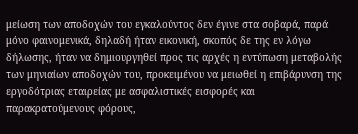μείωση των αποδοχών του εγκαλούντος δεν έγινε στα σοβαρά, παρά μόνο φαινομενικά, δηλαδή ήταν εικονική, σκοπός δε της εν λόγω δήλωσης, ήταν να δημιουργηθεί προς τις αρχές η εντύπωση μεταβολής των μηνιαίων αποδοχών του, προκειμένου να μειωθεί η επιβάρυνση της εργοδότριας εταιρείας με ασφαλιστικές εισφορές και παρακρατούμενους φόρους,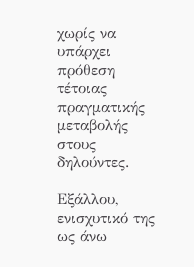χωρίς να υπάρχει πρόθεση τέτοιας πραγματικής μεταβολής στους δηλούντες.

Εξάλλου, ενισχυτικό της ως άνω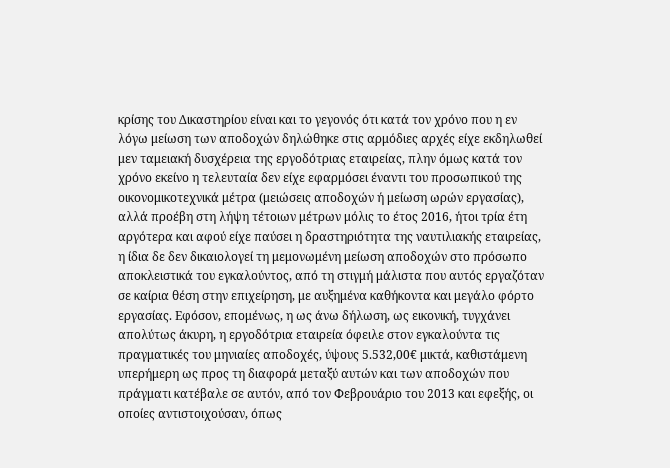κρίσης του Δικαστηρίου είναι και το γεγονός ότι κατά τον χρόνο που η εν λόγω μείωση των αποδοχών δηλώθηκε στις αρμόδιες αρχές είχε εκδηλωθεί μεν ταμειακή δυσχέρεια της εργοδότριας εταιρείας, πλην όμως κατά τον χρόνο εκείνο η τελευταία δεν είχε εφαρμόσει έναντι του προσωπικού της οικονομικοτεχνικά μέτρα (μειώσεις αποδοχών ή μείωση ωρών εργασίας), αλλά προέβη στη λήψη τέτοιων μέτρων μόλις το έτος 2016, ήτοι τρία έτη αργότερα και αφού είχε παύσει η δραστηριότητα της ναυτιλιακής εταιρείας, η ίδια δε δεν δικαιολογεί τη μεμονωμένη μείωση αποδοχών στο πρόσωπο αποκλειστικά του εγκαλούντος, από τη στιγμή μάλιστα που αυτός εργαζόταν σε καίρια θέση στην επιχείρηση, με αυξημένα καθήκοντα και μεγάλο φόρτο εργασίας. Εφόσον, επομένως, η ως άνω δήλωση, ως εικονική, τυγχάνει απολύτως άκυρη, η εργοδότρια εταιρεία όφειλε στον εγκαλούντα τις πραγματικές του μηνιαίες αποδοχές, ύψους 5.532,00€ μικτά, καθιστάμενη υπερήμερη ως προς τη διαφορά μεταξύ αυτών και των αποδοχών που πράγματι κατέβαλε σε αυτόν, από τον Φεβρουάριο του 2013 και εφεξής, οι οποίες αντιστοιχούσαν, όπως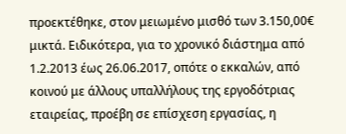προεκτέθηκε, στον μειωμένο μισθό των 3.150,00€ μικτά. Ειδικότερα, για το χρονικό διάστημα από 1.2.2013 έως 26.06.2017, οπότε ο εκκαλών, από κοινού με άλλους υπαλλήλους της εργοδότριας εταιρείας, προέβη σε επίσχεση εργασίας, η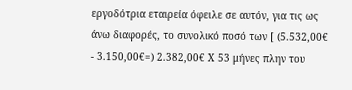εργοδότρια εταιρεία όφειλε σε αυτόν, για τις ως άνω διαφορές, το συνολικό ποσό των [ (5.532,00€ - 3.150,00€=) 2.382,00€ Χ 53 μήνες πλην του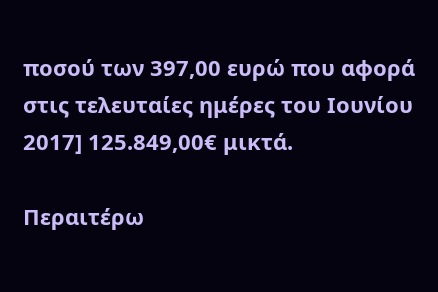ποσού των 397,00 ευρώ που αφορά στις τελευταίες ημέρες του Ιουνίου 2017] 125.849,00€ μικτά.

Περαιτέρω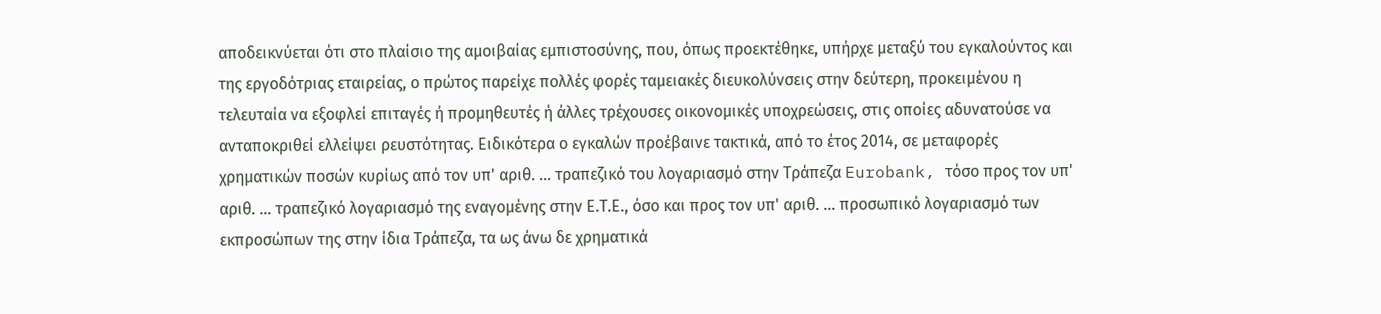αποδεικνύεται ότι στο πλαίσιο της αμοιβαίας εμπιστοσύνης, που, όπως προεκτέθηκε, υπήρχε μεταξύ του εγκαλούντος και της εργοδότριας εταιρείας, ο πρώτος παρείχε πολλές φορές ταμειακές διευκολύνσεις στην δεύτερη, προκειμένου η τελευταία να εξοφλεί επιταγές ή προμηθευτές ή άλλες τρέχουσες οικονομικές υποχρεώσεις, στις οποίες αδυνατούσε να ανταποκριθεί ελλείψει ρευστότητας. Ειδικότερα ο εγκαλών προέβαινε τακτικά, από το έτος 2014, σε μεταφορές χρηματικών ποσών κυρίως από τον υπ' αριθ. ... τραπεζικό του λογαριασμό στην Τράπεζα Eurobank, τόσο προς τον υπ' αριθ. ... τραπεζικό λογαριασμό της εναγομένης στην Ε.Τ.Ε., όσο και προς τον υπ' αριθ. ... προσωπικό λογαριασμό των εκπροσώπων της στην ίδια Τράπεζα, τα ως άνω δε χρηματικά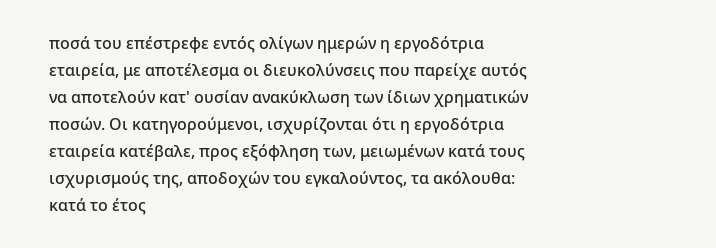ποσά του επέστρεφε εντός ολίγων ημερών η εργοδότρια εταιρεία, με αποτέλεσμα οι διευκολύνσεις που παρείχε αυτός να αποτελούν κατ' ουσίαν ανακύκλωση των ίδιων χρηματικών ποσών. Οι κατηγορούμενοι, ισχυρίζονται ότι η εργοδότρια εταιρεία κατέβαλε, προς εξόφληση των, μειωμένων κατά τους ισχυρισμούς της, αποδοχών του εγκαλούντος, τα ακόλουθα: κατά το έτος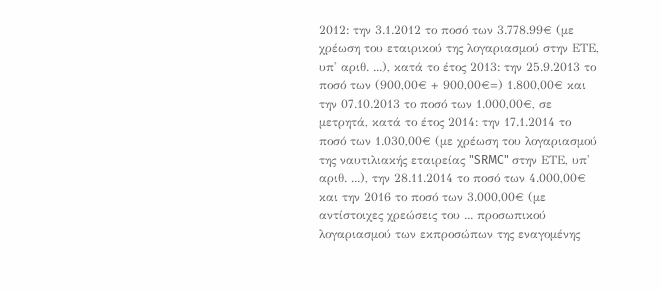2012: την 3.1.2012 το ποσό των 3.778.99€ (με χρέωση του εταιρικού της λογαριασμού στην ΕΤΕ, υπ' αριθ. ...), κατά το έτος 2013: την 25.9.2013 το ποσό των (900,00€ + 900,00€=) 1.800,00€ και την 07.10.2013 το ποσό των 1.000,00€, σε μετρητά, κατά το έτος 2014: την 17.1.2014 το ποσό των 1.030,00€ (με χρέωση του λογαριασμού της ναυτιλιακής εταιρείας "SRMC" στην ΕΤΕ, υπ' αριθ. ...), την 28.11.2014 το ποσό των 4.000,00€ και την 2016 το ποσό των 3.000,00€ (με αντίστοιχες χρεώσεις του ... προσωπικού λογαριασμού των εκπροσώπων της εναγομένης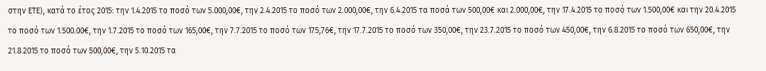στην ΕΤΕ), κατά το έτος 2015: την 1.4.2015 το ποσό των 5.000,00€, την 2.4.2015 το ποσό των 2.000,00€, την 6.4.2015 τα ποσά των 500,00€ και 2.000,00€, την 17.4.2015 το ποσό των 1.500,00€ και την 20.4.2015 το ποσό των 1.500.00€, την 1.7.2015 το ποσό των 165,00€, την 7.7.2015 το ποσό των 175,76€, την 17.7.2015 το ποσό των 350,00€, την 23.7.2015 το ποσό των 450,00€, την 6.8.2015 το ποσό των 650,00€, την 21.8.2015 το ποσό των 500,00€, την 5.10.2015 τα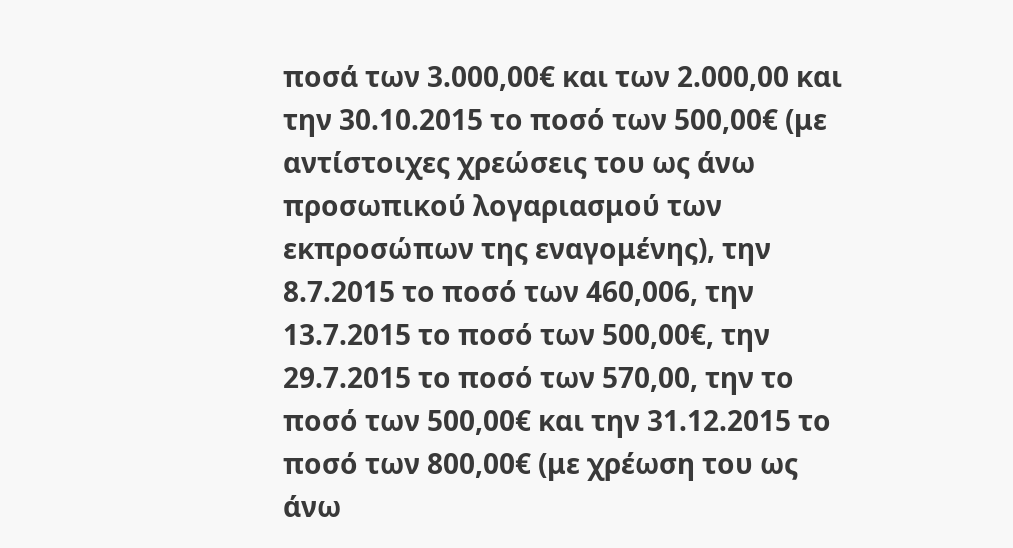ποσά των 3.000,00€ και των 2.000,00 και την 30.10.2015 το ποσό των 500,00€ (με αντίστοιχες χρεώσεις του ως άνω προσωπικού λογαριασμού των εκπροσώπων της εναγομένης), την 8.7.2015 το ποσό των 460,006, την 13.7.2015 το ποσό των 500,00€, την 29.7.2015 το ποσό των 570,00, την το ποσό των 500,00€ και την 31.12.2015 το ποσό των 800,00€ (με χρέωση του ως άνω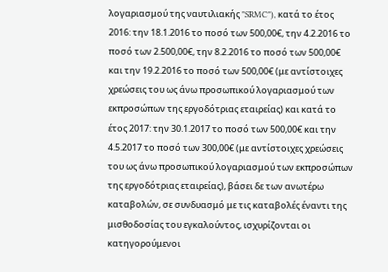λογαριασμού της ναυτιλιακής "SRMC"), κατά το έτος 2016: την 18.1.2016 το ποσό των 500,00€, την 4.2.2016 το ποσό των 2.500,00€, την 8.2.2016 το ποσό των 500,00€ και την 19.2.2016 το ποσό των 500,00€ (με αντίστοιχες χρεώσεις του ως άνω προσωπικού λογαριασμού των εκπροσώπων της εργοδότριας εταιρείας) και κατά το έτος 2017: την 30.1.2017 το ποσό των 500,00€ και την 4.5.2017 το ποσό των 300,00€ (με αντίστοιχες χρεώσεις του ως άνω προσωπικού λογαριασμού των εκπροσώπων της εργοδότριας εταιρείας), βάσει δε των ανωτέρω καταβολών, σε συνδυασμό με τις καταβολές έναντι της μισθοδοσίας του εγκαλούντος, ισχυρίζονται οι κατηγορούμενοι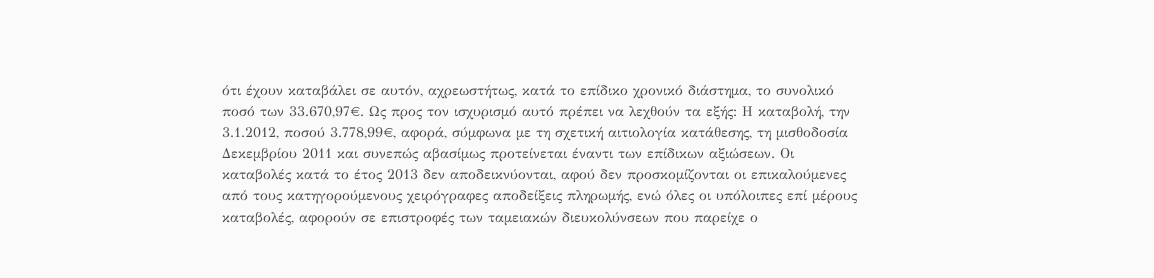ότι έχουν καταβάλει σε αυτόν, αχρεωστήτως, κατά το επίδικο χρονικό διάστημα, το συνολικό ποσό των 33.670,97€. Ως προς τον ισχυρισμό αυτό πρέπει να λεχθούν τα εξής: Η καταβολή, την 3.1.2012, ποσού 3.778,99€, αφορά, σύμφωνα με τη σχετική αιτιολογία κατάθεσης, τη μισθοδοσία Δεκεμβρίου 2011 και συνεπώς αβασίμως προτείνεται έναντι των επίδικων αξιώσεων. Οι καταβολές κατά το έτος 2013 δεν αποδεικνύονται, αφού δεν προσκομίζονται οι επικαλούμενες από τους κατηγορούμενους χειρόγραφες αποδείξεις πληρωμής, ενώ όλες οι υπόλοιπες επί μέρους καταβολές, αφορούν σε επιστροφές των ταμειακών διευκολύνσεων που παρείχε ο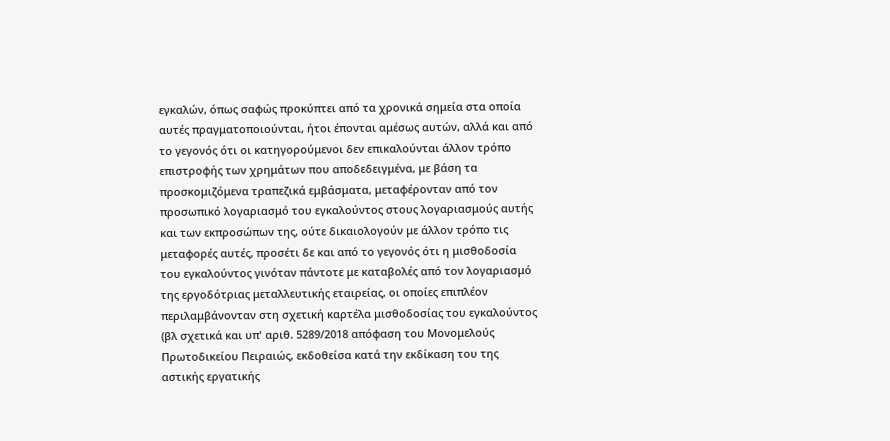εγκαλών, όπως σαφώς προκύπτει από τα χρονικά σημεία στα οποία αυτές πραγματοποιούνται, ήτοι έπονται αμέσως αυτών, αλλά και από το γεγονός ότι οι κατηγορούμενοι δεν επικαλούνται άλλον τρόπο επιστροφής των χρημάτων που αποδεδειγμένα, με βάση τα προσκομιζόμενα τραπεζικά εμβάσματα, μεταφέρονταν από τον προσωπικό λογαριασμό του εγκαλούντος στους λογαριασμούς αυτής και των εκπροσώπων της, ούτε δικαιολογούν με άλλον τρόπο τις μεταφορές αυτές, προσέτι δε και από το γεγονός ότι η μισθοδοσία του εγκαλούντος γινόταν πάντοτε με καταβολές από τον λογαριασμό της εργοδότριας μεταλλευτικής εταιρείας, οι οποίες επιπλέον περιλαμβάνονταν στη σχετική καρτέλα μισθοδοσίας του εγκαλούντος (βλ σχετικά και υπ' αριθ. 5289/2018 απόφαση του Μονομελούς Πρωτοδικείου Πειραιώς, εκδοθείσα κατά την εκδίκαση του της αστικής εργατικής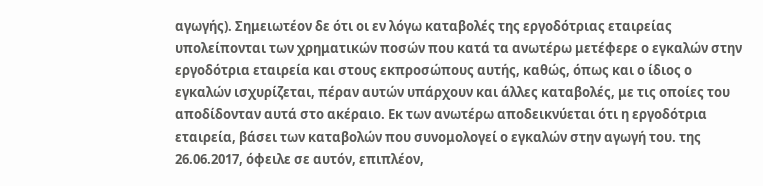αγωγής). Σημειωτέον δε ότι οι εν λόγω καταβολές της εργοδότριας εταιρείας υπολείπονται των χρηματικών ποσών που κατά τα ανωτέρω μετέφερε ο εγκαλών στην εργοδότρια εταιρεία και στους εκπροσώπους αυτής, καθώς, όπως και ο ίδιος ο εγκαλών ισχυρίζεται, πέραν αυτών υπάρχουν και άλλες καταβολές, με τις οποίες του αποδίδονταν αυτά στο ακέραιο. Εκ των ανωτέρω αποδεικνύεται ότι η εργοδότρια εταιρεία, βάσει των καταβολών που συνομολογεί ο εγκαλών στην αγωγή του. της 26.06.2017, όφειλε σε αυτόν, επιπλέον,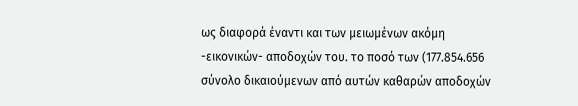ως διαφορά έναντι και των μειωμένων ακόμη -εικονικών- αποδοχών του. το ποσό των (177.854.656 σύνολο δικαιούμενων από αυτών καθαρών αποδοχών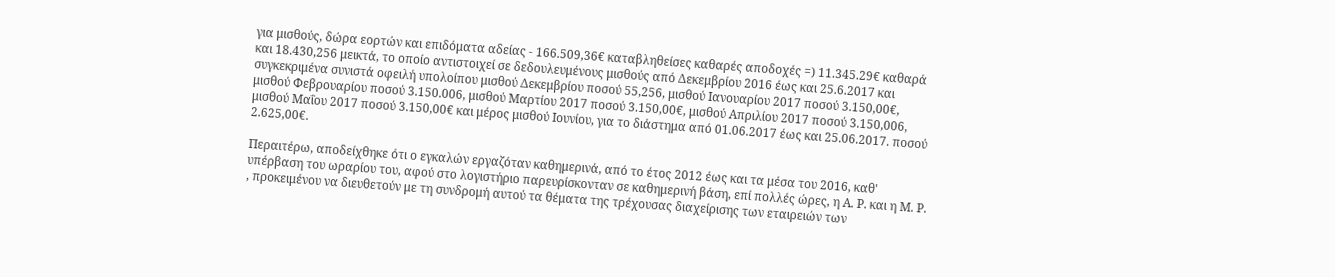για μισθούς, δώρα εορτών και επιδόματα αδείας - 166.509,36€ καταβληθείσες καθαρές αποδοχές =) 11.345.29€ καθαρά και 18.430,256 μεικτά, το οποίο αντιστοιχεί σε δεδουλευμένους μισθούς από Δεκεμβρίου 2016 έως και 25.6.2017 και συγκεκριμένα συνιστά οφειλή υπολοίπου μισθού Δεκεμβρίου ποσού 55,256, μισθού Ιανουαρίου 2017 ποσού 3.150,00€, μισθού Φεβρουαρίου ποσού 3.150.006, μισθού Μαρτίου 2017 ποσού 3.150,00€, μισθού Απριλίου 2017 ποσού 3.150,006, μισθού Μαΐου 2017 ποσού 3.150,00€ και μέρος μισθού Ιουνίου, για το διάστημα από 01.06.2017 έως και 25.06.2017. ποσού 2.625,00€.

Περαιτέρω, αποδείχθηκε ότι ο εγκαλών εργαζόταν καθημερινά, από το έτος 2012 έως και τα μέσα του 2016, καθ' υπέρβαση του ωραρίου του, αφού στο λογιστήριο παρευρίσκονταν σε καθημερινή βάση, επί πολλές ώρες, η Α. Ρ. και η Μ. Ρ. , προκειμένου να διευθετούν με τη συνδρομή αυτού τα θέματα της τρέχουσας διαχείρισης των εταιρειών των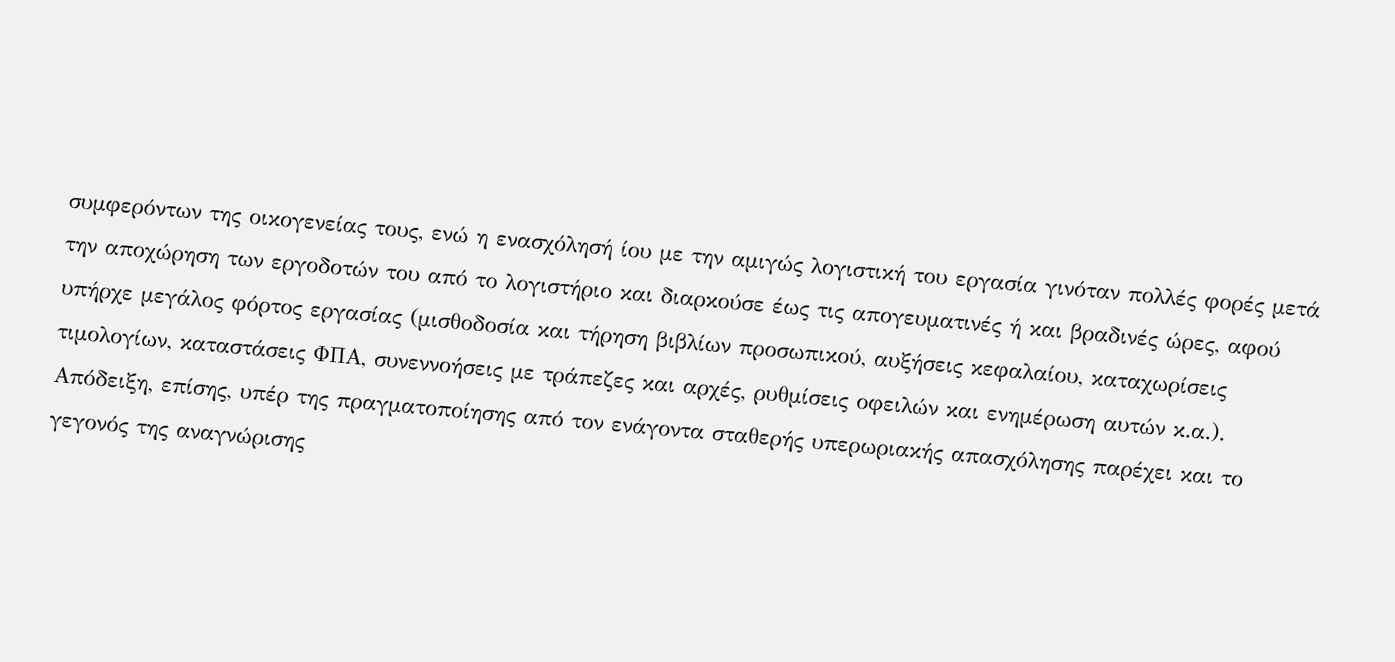συμφερόντων της οικογενείας τους, ενώ η ενασχόλησή ίου με την αμιγώς λογιστική του εργασία γινόταν πολλές φορές μετά την αποχώρηση των εργοδοτών του από το λογιστήριο και διαρκούσε έως τις απογευματινές ή και βραδινές ώρες, αφού υπήρχε μεγάλος φόρτος εργασίας (μισθοδοσία και τήρηση βιβλίων προσωπικού, αυξήσεις κεφαλαίου, καταχωρίσεις τιμολογίων, καταστάσεις ΦΠΑ, συνεννοήσεις με τράπεζες και αρχές, ρυθμίσεις οφειλών και ενημέρωση αυτών κ.α.). Απόδειξη, επίσης, υπέρ της πραγματοποίησης από τον ενάγοντα σταθερής υπερωριακής απασχόλησης παρέχει και το γεγονός της αναγνώρισης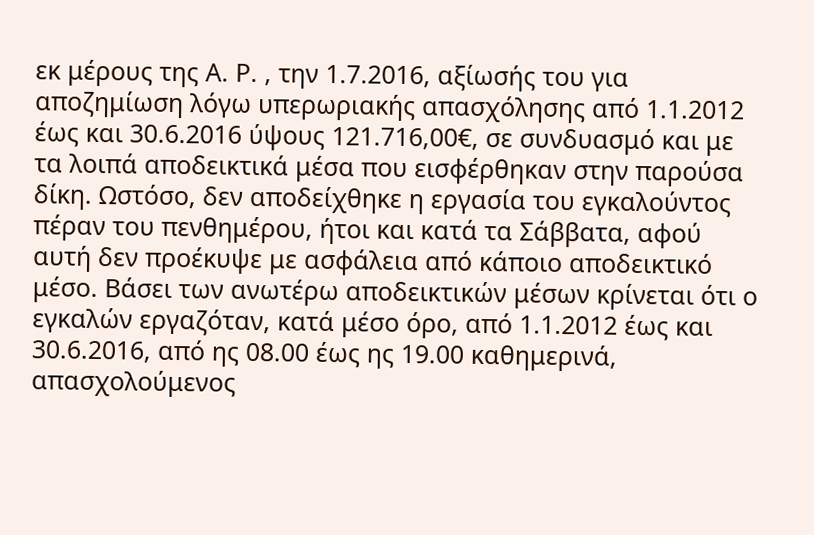εκ μέρους της Α. Ρ. , την 1.7.2016, αξίωσής του για αποζημίωση λόγω υπερωριακής απασχόλησης από 1.1.2012 έως και 30.6.2016 ύψους 121.716,00€, σε συνδυασμό και με τα λοιπά αποδεικτικά μέσα που εισφέρθηκαν στην παρούσα δίκη. Ωστόσο, δεν αποδείχθηκε η εργασία του εγκαλούντος πέραν του πενθημέρου, ήτοι και κατά τα Σάββατα, αφού αυτή δεν προέκυψε με ασφάλεια από κάποιο αποδεικτικό μέσο. Βάσει των ανωτέρω αποδεικτικών μέσων κρίνεται ότι ο εγκαλών εργαζόταν, κατά μέσο όρο, από 1.1.2012 έως και 30.6.2016, από ης 08.00 έως ης 19.00 καθημερινά, απασχολούμενος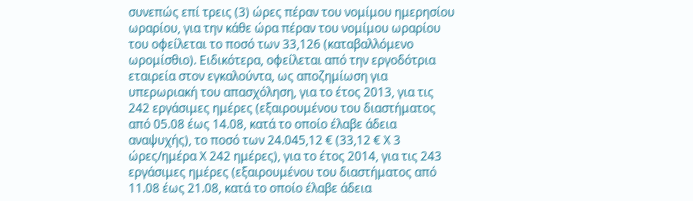συνεπώς επί τρεις (3) ώρες πέραν του νομίμου ημερησίου ωραρίου, για την κάθε ώρα πέραν του νομίμου ωραρίου του οφείλεται το ποσό των 33,126 (καταβαλλόμενο ωρομίσθιο). Ειδικότερα, οφείλεται από την εργοδότρια εταιρεία στον εγκαλούντα, ως αποζημίωση για υπερωριακή του απασχόληση, για το έτος 2013, για τις 242 εργάσιμες ημέρες (εξαιρουμένου του διαστήματος από 05.08 έως 14.08, κατά το οποίο έλαβε άδεια αναψυχής), το ποσό των 24.045,12 € (33,12 € Χ 3 ώρες/ημέρα Χ 242 ημέρες), για το έτος 2014, για τις 243 εργάσιμες ημέρες (εξαιρουμένου του διαστήματος από 11.08 έως 21.08, κατά το οποίο έλαβε άδεια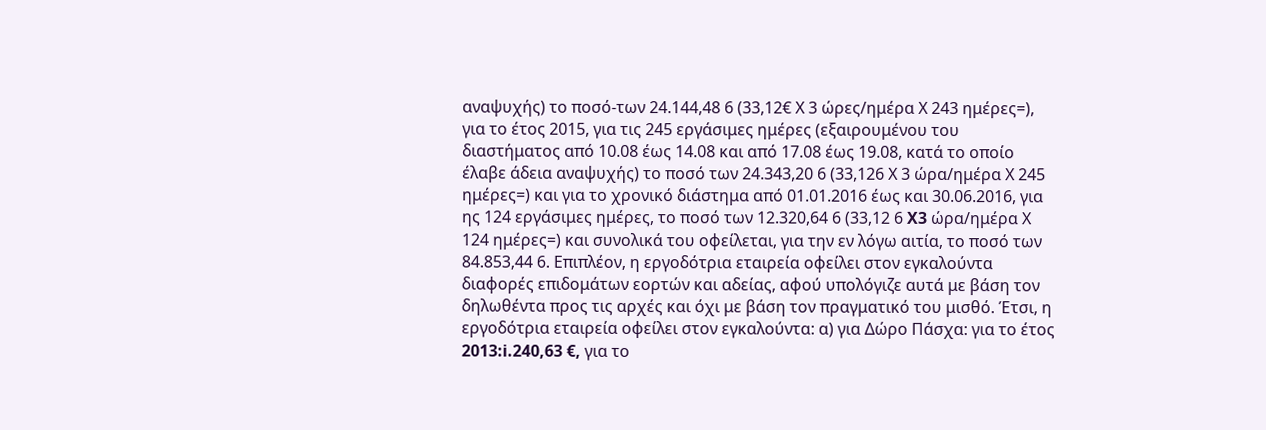αναψυχής) το ποσό-των 24.144,48 6 (33,12€ Χ 3 ώρες/ημέρα Χ 243 ημέρες=), για το έτος 2015, για τις 245 εργάσιμες ημέρες (εξαιρουμένου του διαστήματος από 10.08 έως 14.08 και από 17.08 έως 19.08, κατά το οποίο έλαβε άδεια αναψυχής) το ποσό των 24.343,20 6 (33,126 Χ 3 ώρα/ημέρα Χ 245 ημέρες=) και για το χρονικό διάστημα από 01.01.2016 έως και 30.06.2016, για ης 124 εργάσιμες ημέρες, το ποσό των 12.320,64 6 (33,12 6 X3 ώρα/ημέρα Χ 124 ημέρες=) και συνολικά του οφείλεται, για την εν λόγω αιτία, το ποσό των 84.853,44 6. Επιπλέον, η εργοδότρια εταιρεία οφείλει στον εγκαλούντα διαφορές επιδομάτων εορτών και αδείας, αφού υπολόγιζε αυτά με βάση τον δηλωθέντα προς τις αρχές και όχι με βάση τον πραγματικό του μισθό. Έτσι, η εργοδότρια εταιρεία οφείλει στον εγκαλούντα: α) για Δώρο Πάσχα: για το έτος 2013:i.240,63 €, για το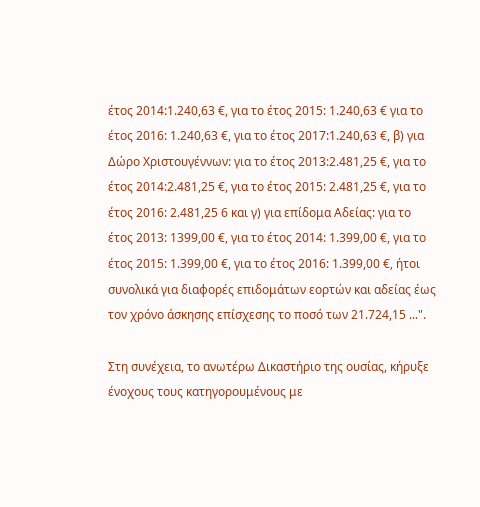έτος 2014:1.240,63 €, για το έτος 2015: 1.240,63 € για το έτος 2016: 1.240,63 €, για το έτος 2017:1.240,63 €, β) για Δώρο Χριστουγέννων: για το έτος 2013:2.481,25 €, για το έτος 2014:2.481,25 €, για το έτος 2015: 2.481,25 €, για το έτος 2016: 2.481,25 6 και γ) για επίδομα Αδείας: για το έτος 2013: 1399,00 €, για το έτος 2014: 1.399,00 €, για το έτος 2015: 1.399,00 €, για το έτος 2016: 1.399,00 €, ήτοι συνολικά για διαφορές επιδομάτων εορτών και αδείας έως τον χρόνο άσκησης επίσχεσης το ποσό των 21.724,15 ...".

Στη συνέχεια, το ανωτέρω Δικαστήριο της ουσίας, κήρυξε ένοχους τους κατηγορουμένους με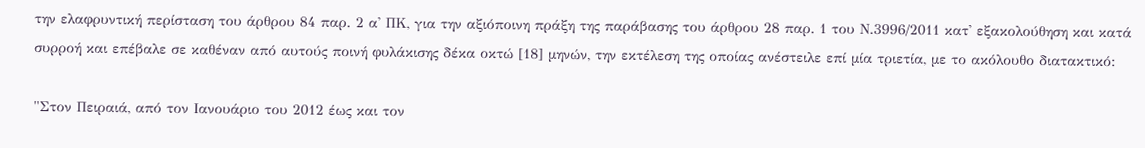την ελαφρυντική περίσταση του άρθρου 84 παρ. 2 α' ΠΚ, για την αξιόποινη πράξη της παράβασης του άρθρου 28 παρ. 1 του Ν.3996/2011 κατ' εξακολούθηση και κατά συρροή και επέβαλε σε καθέναν από αυτούς ποινή φυλάκισης δέκα οκτώ [18] μηνών, την εκτέλεση της οποίας ανέστειλε επί μία τριετία, με το ακόλουθο διατακτικό:

"Στον Πειραιά, από τον Ιανουάριο του 2012 έως και τον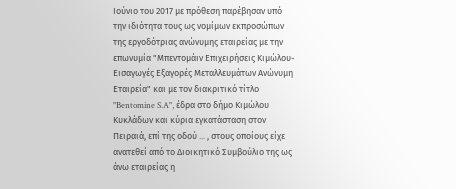Ιούνιο του 2017 με πρόθεση παρέβησαν υπό την ιδιότητα τους ως νομίμων εκπροσώπων της εργοδότριας ανώνυμης εταιρείας με την επωνυμία "Μπεντομάιν Επιχειρήσεις Κιμώλου- Εισαγωγές Εξαγορές Μεταλλευμάτων Ανώνυμη Εταιρεία" και με τον διακριτικό τίτλο "Bentomine S.A", έδρα στο δήμο Κιμώλου Κυκλάδων και κύρια εγκατάσταση στον Πειραιά, επί της οδού ... , στους οποίους είχε ανατεθεί από το Διοικητικό Συμβούλιο της ως άνω εταιρείας η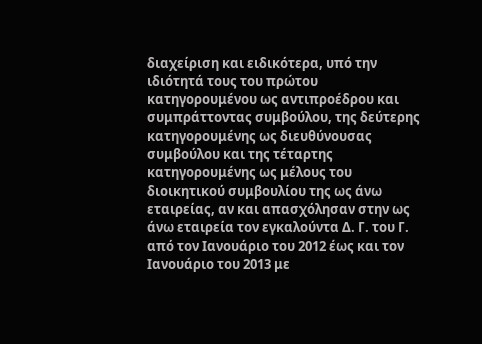διαχείριση και ειδικότερα, υπό την ιδιότητά τους του πρώτου κατηγορουμένου ως αντιπροέδρου και συμπράττοντας συμβούλου, της δεύτερης κατηγορουμένης ως διευθύνουσας συμβούλου και της τέταρτης κατηγορουμένης ως μέλους του διοικητικού συμβουλίου της ως άνω εταιρείας, αν και απασχόλησαν στην ως άνω εταιρεία τον εγκαλούντα Δ. Γ. του Γ. από τον Ιανουάριο του 2012 έως και τον Ιανουάριο του 2013 με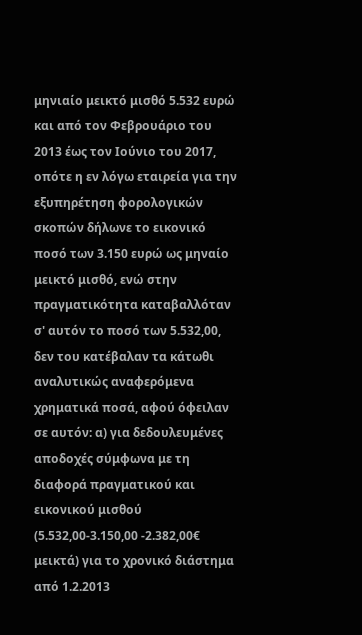μηνιαίο μεικτό μισθό 5.532 ευρώ και από τον Φεβρουάριο του 2013 έως τον Ιούνιο του 2017, οπότε η εν λόγω εταιρεία για την εξυπηρέτηση φορολογικών σκοπών δήλωνε το εικονικό ποσό των 3.150 ευρώ ως μηναίο μεικτό μισθό, ενώ στην πραγματικότητα καταβαλλόταν σ' αυτόν το ποσό των 5.532,00, δεν του κατέβαλαν τα κάτωθι αναλυτικώς αναφερόμενα χρηματικά ποσά, αφού όφειλαν σε αυτόν: α) για δεδουλευμένες αποδοχές σύμφωνα με τη διαφορά πραγματικού και εικονικού μισθού (5.532,00-3.150,00 -2.382,00€ μεικτά) για το χρονικό διάστημα από 1.2.2013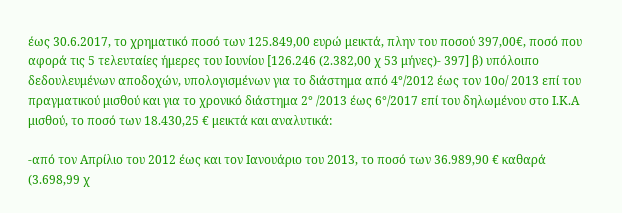έως 30.6.2017, το χρηματικό ποσό των 125.849,00 ευρώ μεικτά, πλην του ποσού 397,00€, ποσό που αφορά τις 5 τελευταίες ήμερες του Ιουνίου [126.246 (2.382,00 χ 53 μήνες)- 397] β) υπόλοιπο δεδουλευμένων αποδοχών, υπολογισμένων για το διάστημα από 4°/2012 έως τον 10ο/ 2013 επί του πραγματικού μισθού και για το χρονικό διάστημα 2° /2013 έως 6°/2017 επί του δηλωμένου στο Ι.Κ.Α μισθού, το ποσό των 18.430,25 € μεικτά και αναλυτικά:

-από τον Απρίλιο του 2012 έως και τον Ιανουάριο του 2013, το ποσό των 36.989,90 € καθαρά (3.698,99 χ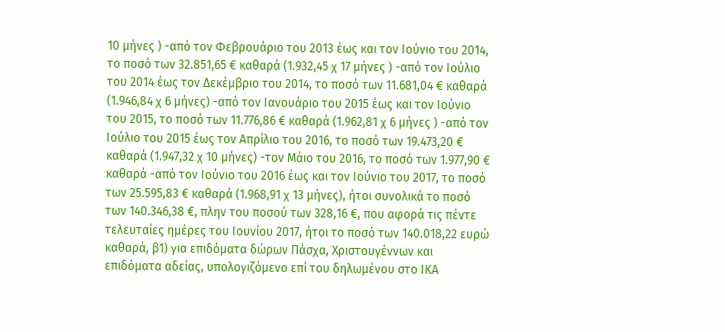10 μήνες ) -από τον Φεβρουάριο του 2013 έως και τον Ιούνιο του 2014, το ποσό των 32.851,65 € καθαρά (1.932,45 χ 17 μήνες ) -από τον Ιούλιο του 2014 έως τον Δεκέμβριο του 2014, το ποσό των 11.681,04 € καθαρά (1.946,84 χ 6 μήνες) -από τον Ιανουάριο του 2015 έως και τον Ιούνιο του 2015, το ποσό των 11.776,86 € καθαρά (1.962,81 χ 6 μήνες ) -από τον Ιούλιο του 2015 έως τον Απρίλιο του 2016, το ποσό των 19.473,20 € καθαρά (1.947,32 χ 10 μήνες) -τον Μάιο του 2016, το ποσό των 1.977,90 € καθαρά -από τον Ιούνιο του 2016 έως και τον Ιούνιο του 2017, το ποσό των 25.595,83 € καθαρά (1.968,91 χ 13 μήνες), ήτοι συνολικά το ποσό των 140.346,38 €, πλην του ποσού των 328,16 €, που αφορά τις πέντε τελευταίες ημέρες του Ιουνίου 2017, ήτοι το ποσό των 140.018,22 ευρώ καθαρά, β1) για επιδόματα δώρων Πάσχα, Χριστουγέννων και επιδόματα αδείας, υπολογιζόμενο επί του δηλωμένου στο ΙΚΑ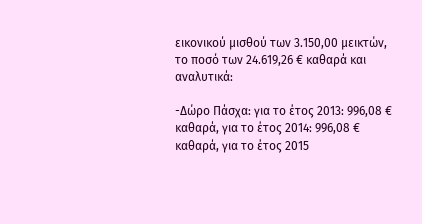εικονικού μισθού των 3.150,00 μεικτών, το ποσό των 24.619,26 € καθαρά και αναλυτικά:

-Δώρο Πάσχα: για το έτος 2013: 996,08 € καθαρά, για το έτος 2014: 996,08 € καθαρά, για το έτος 2015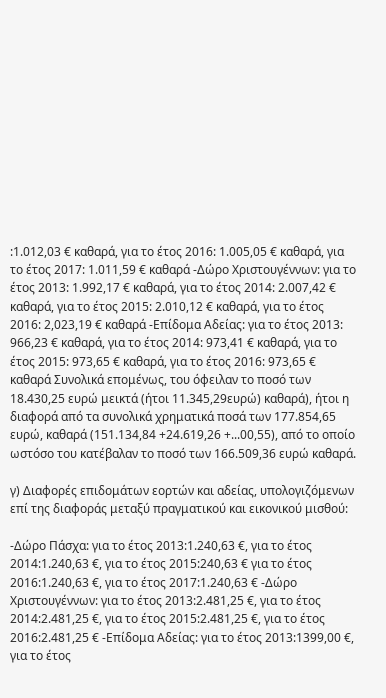:1.012,03 € καθαρά, για το έτος 2016: 1.005,05 € καθαρά, για το έτος 2017: 1.011,59 € καθαρά -Δώρο Χριστουγέννων: για το έτος 2013: 1.992,17 € καθαρά, για το έτος 2014: 2.007,42 € καθαρά, για το έτος 2015: 2.010,12 € καθαρά, για το έτος 2016: 2,023,19 € καθαρά -Επίδομα Αδείας: για το έτος 2013: 966,23 € καθαρά, για το έτος 2014: 973,41 € καθαρά, για το έτος 2015: 973,65 € καθαρά, για το έτος 2016: 973,65 € καθαρά Συνολικά επομένως, του όφειλαν το ποσό των 18.430,25 ευρώ μεικτά (ήτοι 11.345,29ευρώ) καθαρά), ήτοι η διαφορά από τα συνολικά χρηματικά ποσά των 177.854,65 ευρώ, καθαρά (151.134,84 +24.619,26 +...00,55), από το οποίο ωστόσο του κατέβαλαν το ποσό των 166.509,36 ευρώ καθαρά.

γ) Διαφορές επιδομάτων εορτών και αδείας, υπολογιζόμενων επί της διαφοράς μεταξύ πραγματικού και εικονικού μισθού:

-Δώρο Πάσχα: για το έτος 2013:1.240,63 €, για το έτος 2014:1.240,63 €, για το έτος 2015:240,63 € για το έτος 2016:1.240,63 €, για το έτος 2017:1.240,63 € -Δώρο Χριστουγέννων: για το έτος 2013:2.481,25 €, για το έτος 2014:2.481,25 €, για το έτος 2015:2.481,25 €, για το έτος 2016:2.481,25 € -Επίδομα Αδείας: για το έτος 2013:1399,00 €, για το έτος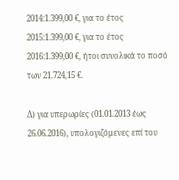2014:1.399,00 €, για το έτος 2015:1.399,00 €, για το έτος 2016:1.399,00 €, ήτοι συνολικά το ποσό των 21.724,15 €.

Δ) για υπερωρίες (01.01.2013 έως 26.06.2016), υπολογιζόμενες επί του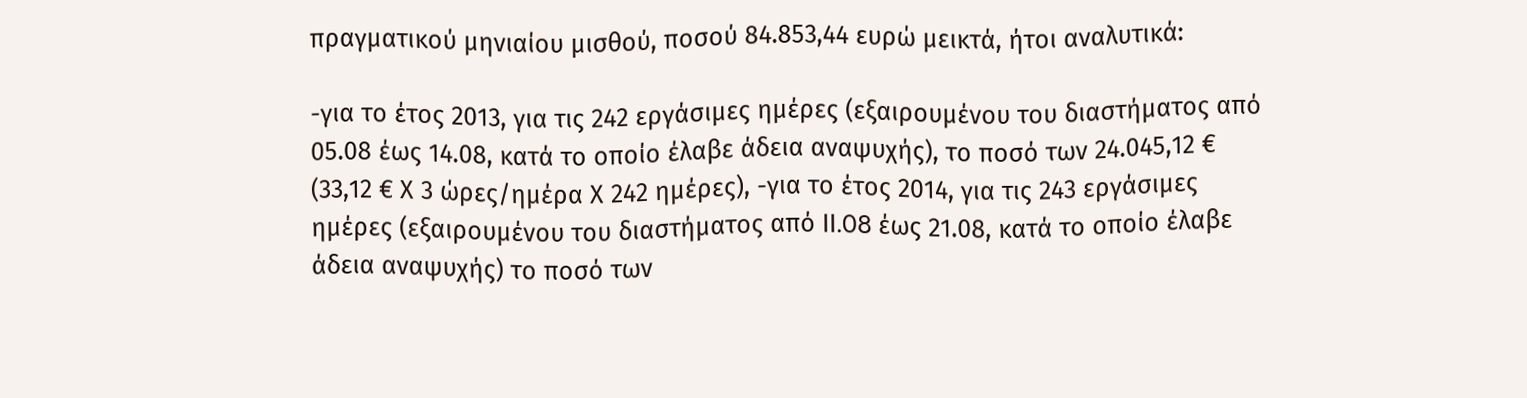πραγματικού μηνιαίου μισθού, ποσού 84.853,44 ευρώ μεικτά, ήτοι αναλυτικά:

-για το έτος 2013, για τις 242 εργάσιμες ημέρες (εξαιρουμένου του διαστήματος από 05.08 έως 14.08, κατά το οποίο έλαβε άδεια αναψυχής), το ποσό των 24.045,12 € (33,12 € Χ 3 ώρες/ημέρα Χ 242 ημέρες), -για το έτος 2014, για τις 243 εργάσιμες ημέρες (εξαιρουμένου του διαστήματος από II.08 έως 21.08, κατά το οποίο έλαβε άδεια αναψυχής) το ποσό των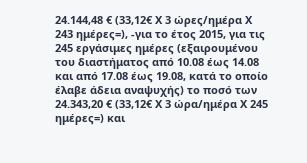24.144,48 € (33,12€ Χ 3 ώρες/ημέρα Χ 243 ημέρες=), -για το έτος 2015, για τις 245 εργάσιμες ημέρες (εξαιρουμένου του διαστήματος από 10.08 έως 14.08 και από 17.08 έως 19.08, κατά το οποίο έλαβε άδεια αναψυχής) το ποσό των 24.343,20 € (33,12€ Χ 3 ώρα/ημέρα Χ 245 ημέρες=) και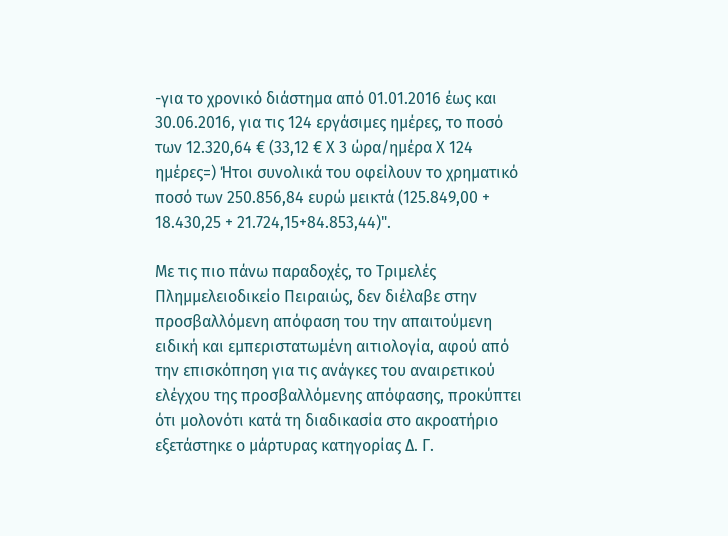-για το χρονικό διάστημα από 01.01.2016 έως και 30.06.2016, για τις 124 εργάσιμες ημέρες, το ποσό των 12.320,64 € (33,12 € Χ 3 ώρα/ημέρα Χ 124 ημέρες=) Ήτοι συνολικά του οφείλουν το χρηματικό ποσό των 250.856,84 ευρώ μεικτά (125.849,00 + 18.430,25 + 21.724,15+84.853,44)".

Με τις πιο πάνω παραδοχές, το Τριμελές Πλημμελειοδικείο Πειραιώς, δεν διέλαβε στην προσβαλλόμενη απόφαση του την απαιτούμενη ειδική και εμπεριστατωμένη αιτιολογία, αφού από την επισκόπηση για τις ανάγκες του αναιρετικού ελέγχου της προσβαλλόμενης απόφασης, προκύπτει ότι μολονότι κατά τη διαδικασία στο ακροατήριο εξετάστηκε ο μάρτυρας κατηγορίας Δ. Γ.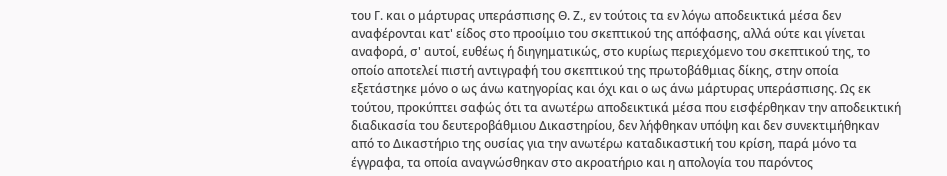του Γ. και ο μάρτυρας υπεράσπισης Θ. Ζ., εν τούτοις τα εν λόγω αποδεικτικά μέσα δεν αναφέρονται κατ' είδος στο προοίμιο του σκεπτικού της απόφασης, αλλά ούτε και γίνεται αναφορά, σ' αυτοί, ευθέως ή διηγηματικώς, στο κυρίως περιεχόμενο του σκεπτικού της, το οποίο αποτελεί πιστή αντιγραφή του σκεπτικού της πρωτοβάθμιας δίκης, στην οποία εξετάστηκε μόνο ο ως άνω κατηγορίας και όχι και ο ως άνω μάρτυρας υπεράσπισης. Ως εκ τούτου, προκύπτει σαφώς ότι τα ανωτέρω αποδεικτικά μέσα που εισφέρθηκαν την αποδεικτική διαδικασία του δευτεροβάθμιου Δικαστηρίου, δεν λήφθηκαν υπόψη και δεν συνεκτιμήθηκαν από το Δικαστήριο της ουσίας για την ανωτέρω καταδικαστική του κρίση, παρά μόνο τα έγγραφα, τα οποία αναγνώσθηκαν στο ακροατήριο και η απολογία του παρόντος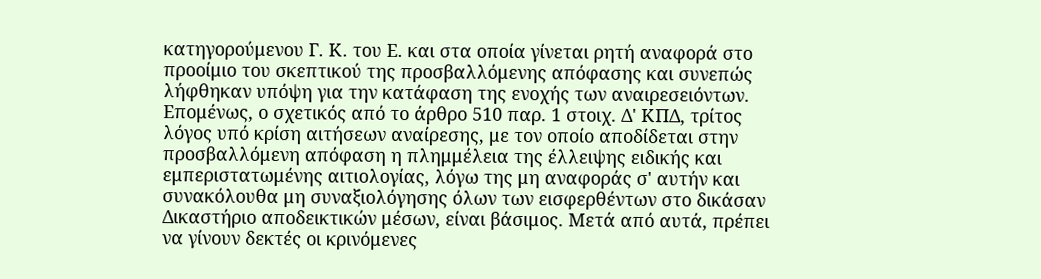κατηγορούμενου Γ. Κ. του Ε. και στα οποία γίνεται ρητή αναφορά στο προοίμιο του σκεπτικού της προσβαλλόμενης απόφασης και συνεπώς λήφθηκαν υπόψη για την κατάφαση της ενοχής των αναιρεσειόντων. Επομένως, ο σχετικός από το άρθρο 510 παρ. 1 στοιχ. Δ' ΚΠΔ, τρίτος λόγος υπό κρίση αιτήσεων αναίρεσης, με τον οποίο αποδίδεται στην προσβαλλόμενη απόφαση η πλημμέλεια της έλλειψης ειδικής και εμπεριστατωμένης αιτιολογίας, λόγω της μη αναφοράς σ' αυτήν και συνακόλουθα μη συναξιολόγησης όλων των εισφερθέντων στο δικάσαν Δικαστήριο αποδεικτικών μέσων, είναι βάσιμος. Μετά από αυτά, πρέπει να γίνουν δεκτές οι κρινόμενες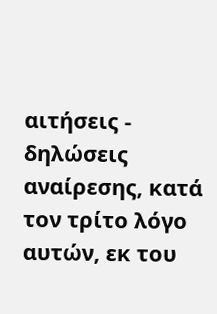αιτήσεις - δηλώσεις αναίρεσης, κατά τον τρίτο λόγο αυτών, εκ του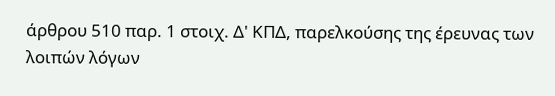άρθρου 510 παρ. 1 στοιχ. Δ' ΚΠΔ, παρελκούσης της έρευνας των λοιπών λόγων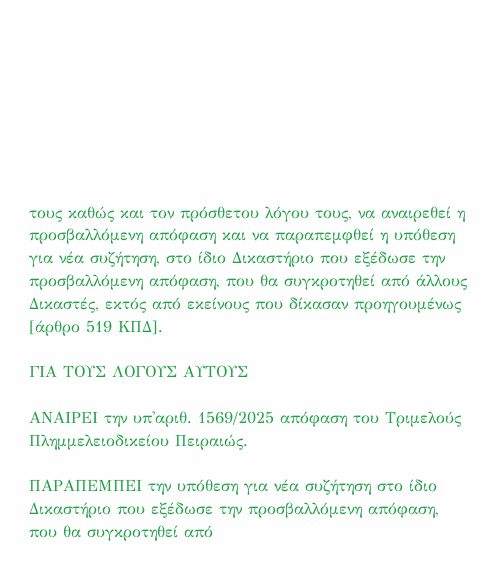τους καθώς και τον πρόσθετου λόγου τους, να αναιρεθεί η προσβαλλόμενη απόφαση και να παραπεμφθεί η υπόθεση για νέα συζήτηση, στο ίδιο Δικαστήριο που εξέδωσε την προσβαλλόμενη απόφαση, που θα συγκροτηθεί από άλλους Δικαστές, εκτός από εκείνους που δίκασαν προηγουμένως [άρθρο 519 ΚΠΔ].

ΓΙΑ ΤΟΥΣ ΛΟΓΟΥΣ ΑΥΤΟΥΣ

ΑΝΑΙΡΕΙ την υπ'αριθ. 1569/2025 απόφαση του Τριμελούς Πλημμελειοδικείου Πειραιώς.

ΠΑΡΑΠΕΜΠΕΙ την υπόθεση για νέα συζήτηση στο ίδιο Δικαστήριο που εξέδωσε την προσβαλλόμενη απόφαση, που θα συγκροτηθεί από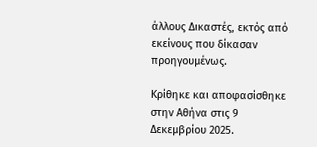άλλους Δικαστές, εκτός από εκείνους που δίκασαν προηγουμένως.

Κρίθηκε και αποφασίσθηκε στην Αθήνα στις 9 Δεκεμβρίου 2025.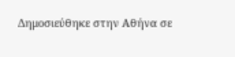Δημοσιεύθηκε στην Αθήνα σε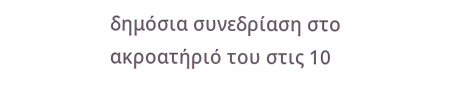δημόσια συνεδρίαση στο ακροατήριό του στις 10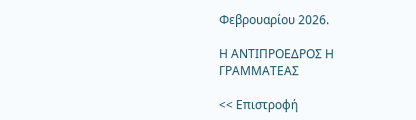Φεβρουαρίου 2026.

Η ΑΝΤΙΠΡΟΕΔΡΟΣ Η ΓΡΑΜΜΑΤΕΑΣ

<< Επιστροφή